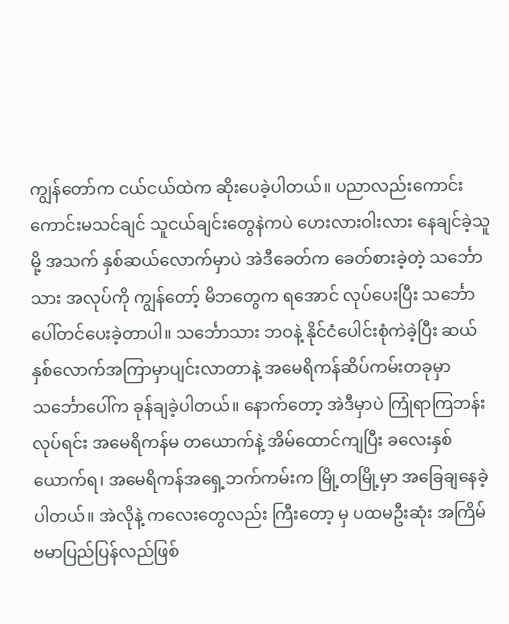ကျွန်တော်က ငယ်ငယ်ထဲက ဆိုးပေခဲ့ပါတယ်။ ပညာလည်းကောင်းကောင်းမသင်ချင် သူငယ်ချင်းတွေနဲကပဲ ဟေးလားဝါးလား နေချင်ခဲ့သူမို့ အသက် နှစ်ဆယ်လောက်မှာပဲ အဲဒီခေတ်က ခေတ်စားခဲ့တဲ့ သင်္ဘောသား အလုပ်ကို ကျွန်တော့် မိဘတွေက ရအောင် လုပ်ပေးပြီး သင်္ဘောပေါ်တင်ပေးခဲ့တာပါ။ သင်္ဘောသား ဘဝနဲ့ နိုင်ငံပေါင်းစုံကဲခဲ့ပြီး ဆယ်နှစ်လောက်အကြာမှာပျင်းလာတာနဲ့ အမေရိကန်ဆိပ်ကမ်းတခုမှာ သင်္ဘောပေါ်က ခုန်ချခဲ့ပါတယ်။ နောက်တော့ အဲဒီမှာပဲ ကြုံရာကြဘန်းလုပ်ရင်း အမေရိကန်မ တယောက်နဲ့ အိမ်ထောင်ကျပြီး ခလေးနှစ်ယောက်ရ၊ အမေရိကန်အရှေ့ဘက်ကမ်းက မြို့တမြို့မှာ အခြေချနေခဲ့ပါတယ်။ အဲလိုနဲ့ ကလေးတွေလည်း ကြီးတော့ မှ ပထမဦးဆုံး အကြိမ် ဗမာပြည်ပြန်လည်ဖြစ်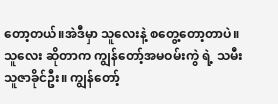တော့တယ်။အဲဒီမှာ သူလေးနဲ့ စတွေ့တော့တာပဲ။ သူလေး ဆိုတာက ကျွန်တော့်အမဝမ်းကွဲ ရဲ့ သမီး သူဇာခိုင်ဦး။ ကျွန်တော့်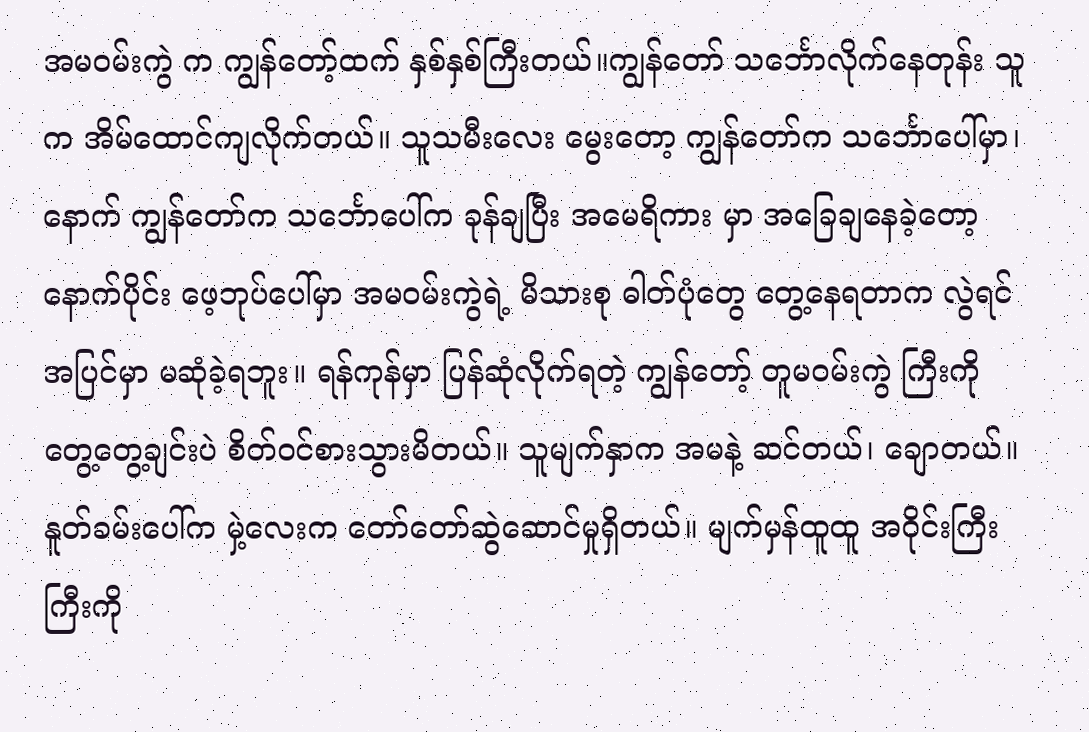အမဝမ်းကွဲ က ကျွန်တော့်ထက် နှစ်နှစ်ကြီးတယ်။ကျွန်တော် သင်္ဘောလိုက်နေတုန်း သူက အိမ်ထောင်ကျလိုက်တယ်။ သူသမီးလေး မွေးတော့ ကျွန်တော်က သင်္ဘောပေါ်မှာ၊ နောက် ကျွန်တော်က သင်္ဘောပေါ်က ခုန်ချပြီး အမေရိကား မှာ အခြေချနေခဲ့တော့ နောက်ပိုင်း ဖေ့ဘုပ်ပေါ်မှာ အမဝမ်းကွဲရဲ့ မိသားစု ဓါတ်ပုံတွေ တွေ့နေရတာက လွဲရင် အပြင်မှာ မဆုံခဲ့ရဘူး။ ရန်ကုန်မှာ ပြန်ဆုံလိုက်ရတဲ့ ကျွန်တော့် တူမဝမ်းကွဲ ကြီးကို တွေ့တွေ့ချင်းပဲ စိတ်ဝင်စားသွားမိတယ်။ သူမျက်နှာက အမနဲ့ ဆင်တယ်၊ ချောတယ်။ နူတ်ခမ်းပေါ်က မှဲ့လေးက တော်တော်ဆွဲဆောင်မှုရှိတယ်။ မျက်မှန်ထူထူ အဝိုင်းကြီးကြီးကို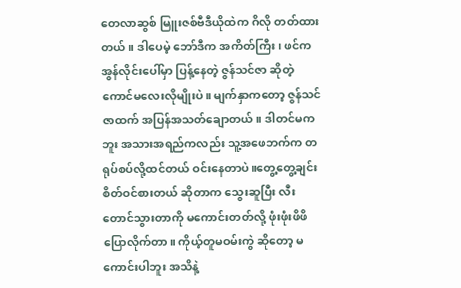တေလာဆွစ် မြူးဇစ်ဗီဒီယိုထဲက ဂိလို တတ်ထားတယ်။ ဒါပေမဲ့ ဘော်ဒီက အကိတ်ကြီး၊ ဖင်က အွန်လိုင်းပေါ်မှာ ပြန့်နေတဲ့ ဇွန်သင်ဇာ ဆိုတဲ့ ကောင်မလေးလိုမျိုးပဲ။ မျက်နှာကတော့ ဇွန်သင်ဇာထက် အပြန်အသတ်ချောတယ်။ ဒါတင်မကဘူး အသားအရည်ကလည်း သူ့အဖေဘက်က တရုပ်စပ်လို့ထင်တယ် ဝင်းနေတာပဲ။တွေ့တွေ့ချင်းစိတ်ဝင်စားတယ် ဆိုတာက သွေးဆူပြီး လီးတောင်သွားတာကို မကောင်းတတ်လို့ ဖုံးဖုံးဖိဖိပြောလိုက်တာ။ ကိုယ့်တူမဝမ်းကွဲ ဆိုတော့ မကောင်းပါဘူး အသိနဲ့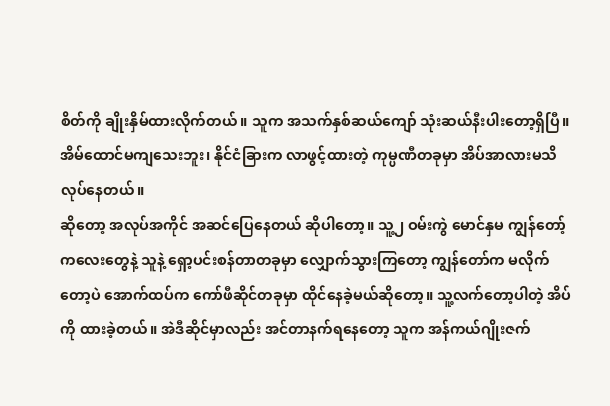စိတ်ကို ချိုးနှိမ်ထားလိုက်တယ်။ သူက အသက်နှစ်ဆယ်ကျော် သုံးဆယ်နီးပါးတော့ရှိပြီ။ အိမ်ထောင်မကျသေးဘူး၊ နိုင်ငံခြားက လာဖွင့်ထားတဲ့ ကုမ္ပဏီတခုမှာ အိပ်အာလားမသိလုပ်နေတယ်။
ဆိုတော့ အလုပ်အကိုင် အဆင်ပြေနေတယ် ဆိုပါတော့။ သူ့၂ ဝမ်းကွဲ မောင်နှမ ကျွန်တော့်ကလေးတွေနဲ့ သူနဲ့ ရှော့ပင်းစန်တာတခုမှာ လျှောက်သွားကြတော့ ကျွန်တော်က မလိုက်တော့ပဲ အောက်ထပ်က ကော်ဖီဆိုင်တခုမှာ ထိုင်နေခဲ့မယ်ဆိုတော့။ သူ့လက်တော့ပါတဲ့ အိပ်ကို ထားခဲ့တယ်။ အဲဒီဆိုင်မှာလည်း အင်တာနက်ရနေတော့ သူက အန်ကယ်ဂျိုးဇက်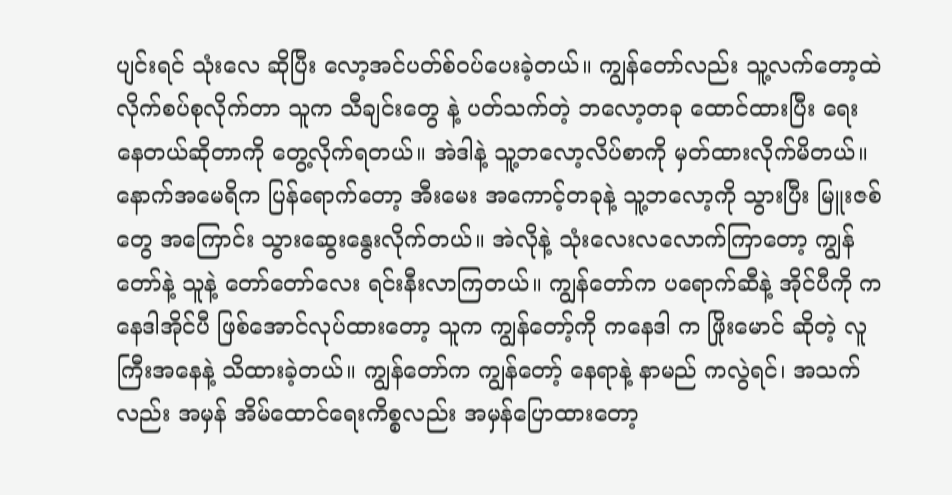ပျင်းရင် သုံးလေ ဆိုပြီး လော့အင်ပတ်စ်ဝပ်ပေးခဲ့တယ်။ ကျွန်တော်လည်း သူ့လက်တော့ထဲလိုက်စပ်စုလိုက်တာ သူက သီချင်းတွေ နဲ့ ပတ်သက်တဲ့ ဘလော့တခု ထောင်ထားပြီး ရေးနေတယ်ဆိုတာကို တွေ့လိုက်ရတယ်။ အဲဒါနဲ့ သူ့ဘလော့လိပ်စာကို မှတ်ထားလိုက်မိတယ်။ နောက်အမေရိက ပြန်ရောက်တော့ အီးမေး အကောင့်တခုနဲ့ သူ့ဘလော့ကို သွားပြီး မြူးဇစ်တွေ အကြောင်း သွားဆွေးနွေးလိုက်တယ်။ အဲလိုနဲ့ သုံးလေးလလောက်ကြာတော့ ကျွန်တော်နဲ့ သူနဲ့ တော်တော်လေး ရင်းနီးလာကြတယ်။ ကျွန်တော်က ပရောက်ဆီနဲ့ အိုင်ပီကို ကနေဒါအိုင်ပီ ဖြစ်အောင်လုပ်ထားတော့ သူက ကျွန်တော့်ကို ကနေဒါ က ဖြိုးမောင် ဆိုတဲ့ လူကြီးအနေနဲ့ သိထားခဲ့တယ်။ ကျွန်တော်က ကျွန်တော့် နေရာနဲ့ နာမည် ကလွဲရင်၊ အသက်လည်း အမှန် အိမ်ထောင်ရေးကိစ္စလည်း အမှန်ပြောထားတော့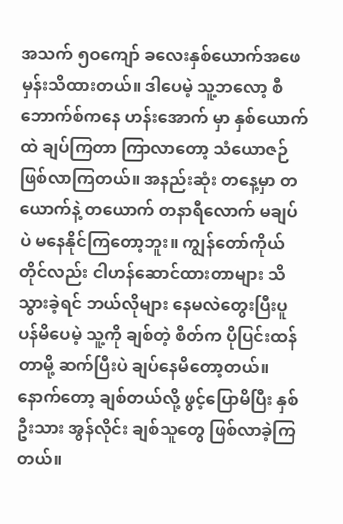အသက် ၅ဝကျော် ခလေးနှစ်ယောက်အဖေ မှန်းသိထားတယ်။ ဒါပေမဲ့ သူ့ဘလော့ စီဘောက်စ်ကနေ ဟန်းအောက် မှာ နှစ်ယောက်ထဲ ချပ်ကြတာ ကြာလာတော့ သံယောဇဉ်ဖြစ်လာကြတယ်။ အနည်းဆုံး တနေ့မှာ တယောက်နဲ့ တယောက် တနာရီလောက် မချပ်ပဲ မနေနိုင်ကြတော့ဘူး။ ကျွန်တော်ကိုယ်တိုင်လည်း ငါဟန်ဆောင်ထားတာများ သိသွားခဲ့ရင် ဘယ်လိုများ နေမလဲတွေးပြီးပူပန်မိပေမဲ့ သူ့ကို ချစ်တဲ့ စိတ်က ပိုပြင်းထန်တာမို့ ဆက်ပြီးပဲ ချပ်နေမိတော့တယ်။ နောက်တော့ ချစ်တယ်လို့ ဖွင့်ပြောမိပြီး နှစ်ဦးသား အွန်လိုင်း ချစ်သူတွေ ဖြစ်လာခဲ့ကြတယ်။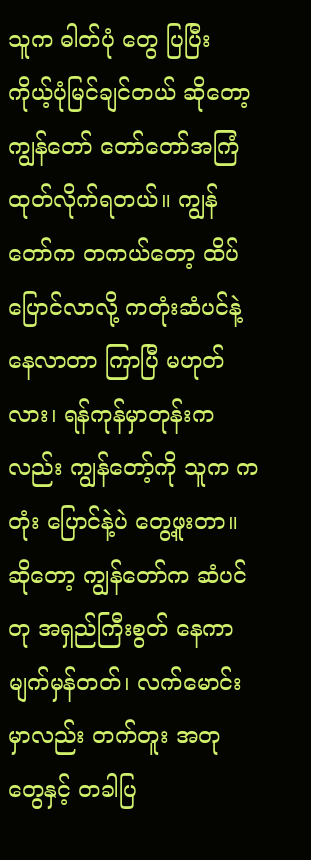သူက ဓါတ်ပုံ တွေ ပြပြီး ကိုယ့်ပုံမြင်ချင်တယ် ဆိုတော့ ကျွန်တော် တော်တော်အကြံထုတ်လိုက်ရတယ်။ ကျွန်တော်က တကယ်တော့ ထိပ်ပြောင်လာလို့ ကတုံးဆံပင်နဲ့ နေလာတာ ကြာပြီ မဟုတ်လား၊ ရန်ကုန်မှာတုန်းကလည်း ကျွန်တော့်ကို သူက ကတုံး ပြောင်နဲ့ပဲ တွေ့ဖူးတာ။ ဆိုတော့ ကျွန်တော်က ဆံပင်တု အရှည်ကြီးစွတ် နေကာမျက်မှန်တတ်၊ လက်မောင်းမှာလည်း တက်တူး အတု တွေနှင့် တခါပြ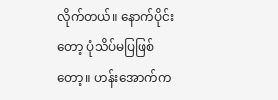လိုက်တယ်။ နောက်ပိုင်းတော့ ပုံသိပ်မပြဖြစ်တော့။ ဟန်းအောက်က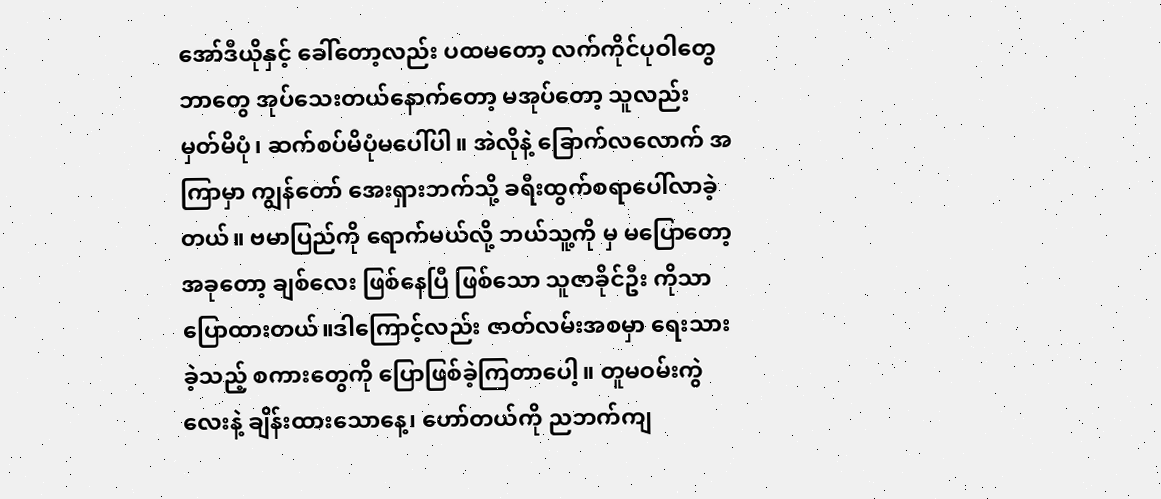အော်ဒီယိုနှင့် ခေါ်တော့လည်း ပထမတော့ လက်ကိုင်ပုဝါတွေဘာတွေ အုပ်သေးတယ်နောက်တော့ မအုပ်တော့ သူလည်း မှတ်မိပုံ၊ ဆက်စပ်မိပုံမပေါ်ပါ။ အဲလိုနဲ့ ခြောက်လလောက် အကြာမှာ ကျွန်တော် အေးရှားဘက်သို့ ခရီးထွက်စရာပေါ်လာခဲ့တယ်။ ဗမာပြည်ကို ရောက်မယ်လို့ ဘယ်သူ့ကို မှ မပြောတော့ အခုတော့ ချစ်လေး ဖြစ်နေပြီ ဖြစ်သော သူဇာခိုင်ဦး ကိုသာ ပြောထားတယ်။ဒါကြောင့်လည်း ဇာတ်လမ်းအစမှာ ရေးသားခဲ့သည့် စကားတွေကို ပြောဖြစ်ခဲ့ကြတာပေါ့။ တူမဝမ်းကွဲလေးနဲ့ ချိန်းထားသောနေ့၊ ဟော်တယ်ကို ညဘက်ကျ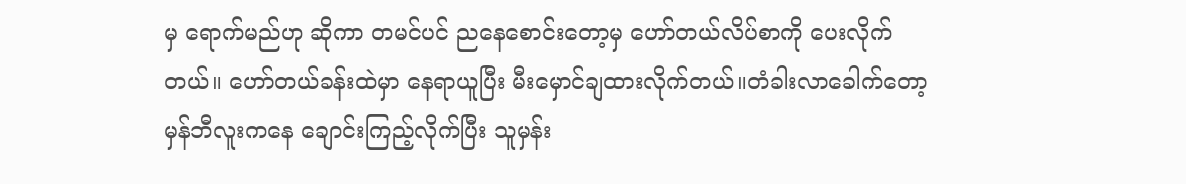မှ ရောက်မည်ဟု ဆိုကာ တမင်ပင် ညနေစောင်းတော့မှ ဟော်တယ်လိပ်စာကို ပေးလိုက်တယ်။ ဟော်တယ်ခန်းထဲမှာ နေရာယူပြီး မီးမှောင်ချထားလိုက်တယ်။တံခါးလာခေါက်တော့ မှန်ဘီလူးကနေ ချောင်းကြည့်လိုက်ပြီး သူမှန်း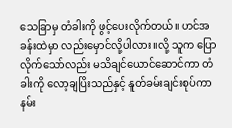သေခြာမှ တံခါးကို ဖွင့်ပေးလိုက်တယ်။ ဟင်အခန်းထဲမှာ လည်းမှောင်လို့ပါလား။လို့ သူက ပြောလိုက်သော်လည်း မသိချင်ယောင်ဆောင်ကာ တံခါးကို လော့ချပြိးသည်နှင့် နူတ်ခမ်းချင်းစုပ်ကာ နမ်း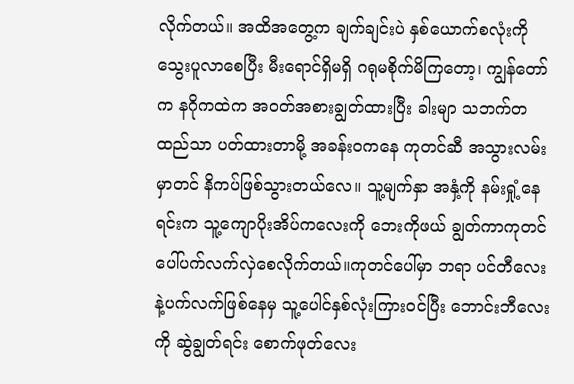လိုက်တယ်။ အထိအတွေ့က ချက်ချင်းပဲ နှစ်ယောက်စလုံးကို သွေးပူလာစေပြီး မီးရောင်ရှိမရှိ ဂရုမစိုက်မိကြတော့၊ ကျွန်တော်က နဂိုကထဲက အဝတ်အစားချွတ်ထားပြီး ခါးမျာ သဘက်တထည်သာ ပတ်ထားတာမို့ အခန်းဝကနေ ကုတင်ဆီ အသွားလမ်းမှာတင် နိကပ်ဖြစ်သွားတယ်လေ။ သူ့မျက်နှာ အနှံ့ကို နမ်းရှုံ့နေရင်းက သူ့ကျောပိုးအိပ်ကလေးကို ဘေးကိုဖယ် ချွတ်ကာကုတင်ပေါ်ပက်လက်လှဲစေလိုက်တယ်။ကုတင်ပေါ်မှာ ဘရာ ပင်တီလေး နဲ့ပက်လက်ဖြစ်နေမှ သူ့ပေါင်နှစ်လုံးကြားဝင်ပြီး ဘောင်းဘီလေးကို ဆွဲချွတ်ရင်း စောက်ဖုတ်လေး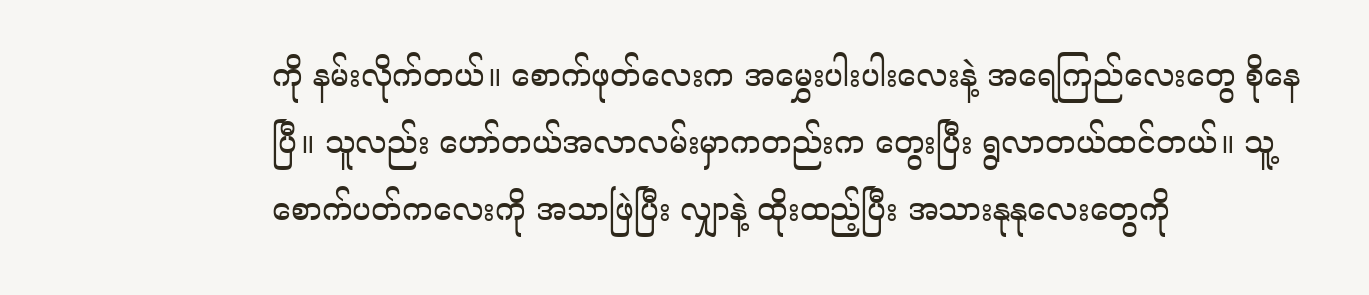ကို နမ်းလိုက်တယ်။ စောက်ဖုတ်လေးက အမွှေးပါးပါးလေးနဲ့ အရေကြည်လေးတွေ စိုနေပြီ။ သူလည်း ဟော်တယ်အလာလမ်းမှာကတည်းက တွေးပြီး ရွလာတယ်ထင်တယ်။ သူ့စောက်ပတ်ကလေးကို အသာဖြဲပြီး လျှာနဲ့ ထိုးထည့်ပြီး အသားနုနုလေးတွေကို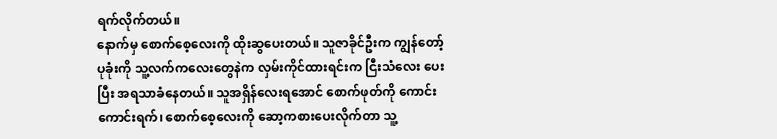ရက်လိုက်တယ်။
နောက်မှ စောက်စေ့လေးကို ထိုးဆွပေးတယ်။ သူဇာခိုင်ဦးက ကျွန်တော့် ပုခုံးကို သူ့လက်ကလေးတွေနဲက လှမ်းကိုင်ထားရင်းက ငြီးသံလေး ပေးပြီး အရသာခံနေတယ်။ သူအရှိန်လေးရအောင် စောက်ဖုတ်ကို ကောင်းကောင်းရက်၊ စောက်စေ့လေးကို ဆော့ကစားပေးလိုက်တာ သူ့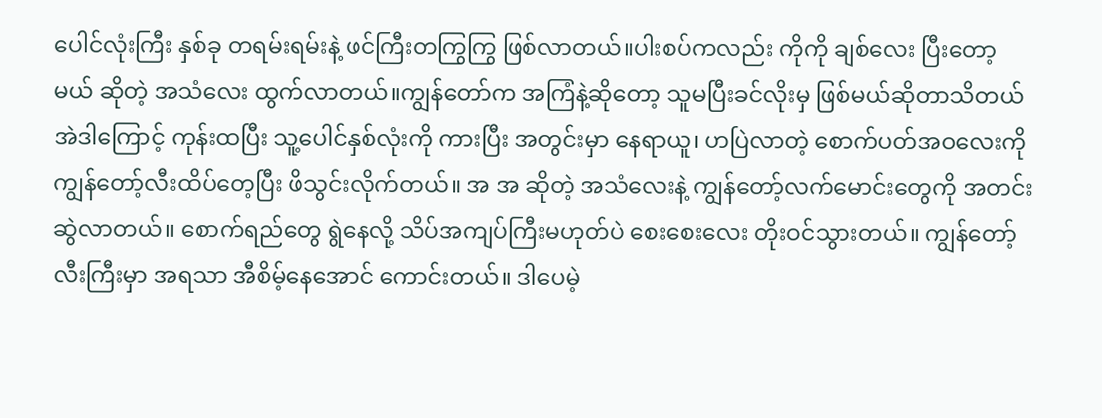ပေါင်လုံးကြီး နှစ်ခု တရမ်းရမ်းနဲ့ ဖင်ကြီးတကြွကြွ ဖြစ်လာတယ်။ပါးစပ်ကလည်း ကိုကို ချစ်လေး ပြီးတော့မယ် ဆိုတဲ့ အသံလေး ထွက်လာတယ်။ကျွန်တော်က အကြံနဲ့ဆိုတော့ သူမပြီးခင်လိုးမှ ဖြစ်မယ်ဆိုတာသိတယ် အဲဒါကြောင့် ကုန်းထပြီး သူ့ပေါင်နှစ်လုံးကို ကားပြီး အတွင်းမှာ နေရာယူ၊ ဟပြဲလာတဲ့ စောက်ပတ်အဝလေးကို ကျွန်တော့်လီးထိပ်တေ့ပြီး ဖိသွင်းလိုက်တယ်။ အ အ ဆိုတဲ့ အသံလေးနဲ့ ကျွန်တော့်လက်မောင်းတွေကို အတင်းဆွဲလာတယ်။ စောက်ရည်တွေ ရွဲနေလို့ သိပ်အကျပ်ကြီးမဟုတ်ပဲ စေးစေးလေး တိုးဝင်သွားတယ်။ ကျွန်တော့်လီးကြီးမှာ အရသာ အီစိမ့်နေအောင် ကောင်းတယ်။ ဒါပေမဲ့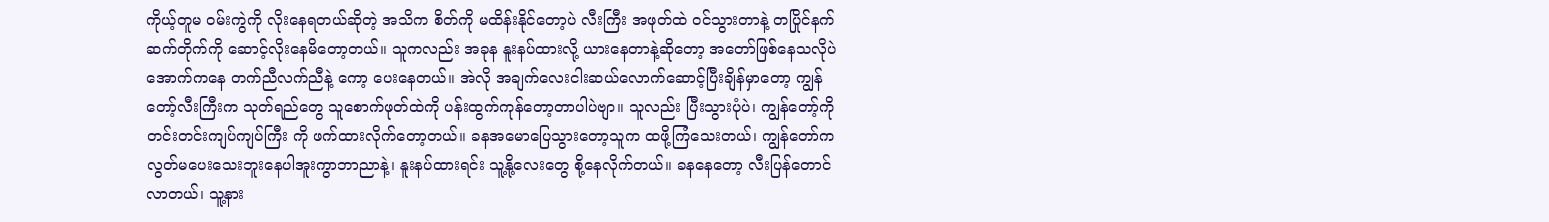ကိုယ့်တူမ ဝမ်းကွဲကို လိုးနေရတယ်ဆိုတဲ့ အသိက စိတ်ကို မထိန်းနိုင်တော့ပဲ လီးကြီး အဖုတ်ထဲ ဝင်သွားတာနဲ့ တပြိုင်နက် ဆက်တိုက်ကို ဆောင့်လိုးနေမိတော့တယ်။ သူကလည်း အခုန နူးနပ်ထားလို့ ယားနေတာနဲ့ဆိုတော့ အတော်ဖြစ်နေသလိုပဲ အောက်ကနေ တက်ညီလက်ညီနဲ့ ကော့ ပေးနေတယ်။ အဲလို အချက်လေးငါးဆယ်လောက်ဆောင့်ပြီးချိန်မှာတော့ ကျွန်တော့်လီးကြီးက သုတ်ရည်တွေ သူစောက်ဖုတ်ထဲကို ပန်းထွက်ကုန်တော့တာပါပဲဗျာ။ သူလည်း ပြီးသွားပုံပဲ၊ ကျွန်တော့်ကို တင်းတင်းကျပ်ကျပ်ကြီး ကို ဖက်ထားလိုက်တော့တယ်။ ခနအမောပြေသွားတော့သူက ထဖို့ကြံသေးတယ်၊ ကျွန်တော်က လွတ်မပေးသေးဘူးနေပါအူးကွာဘာညာနဲ့၊ နူးနပ်ထားရင်း သူ့နို့လေးတွေ စို့နေလိုက်တယ်။ ခနနေတော့ လီးပြန်တောင်လာတယ်၊ သူ့နား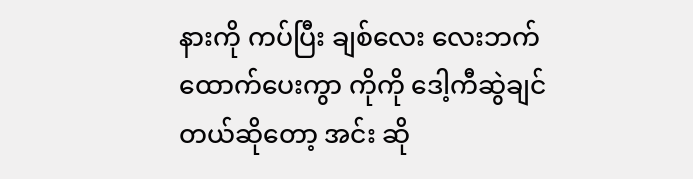နားကို ကပ်ပြီး ချစ်လေး လေးဘက်ထောက်ပေးကွာ ကိုကို ဒေါ့ကီဆွဲချင်တယ်ဆိုတော့ အင်း ဆို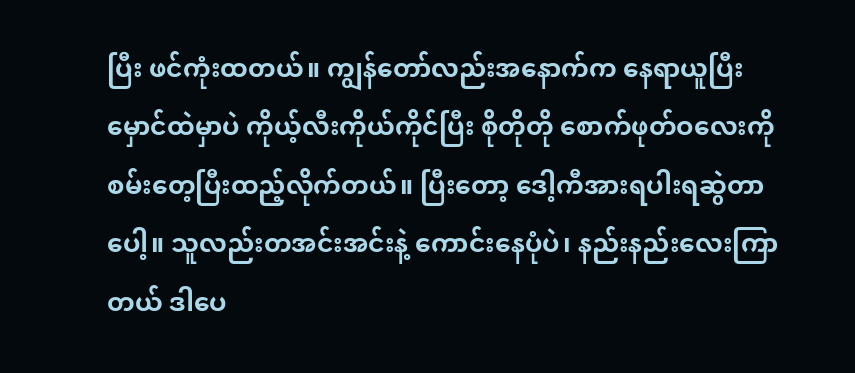ပြီး ဖင်ကုံးထတယ်။ ကျွန်တော်လည်းအနောက်က နေရာယူပြီး မှောင်ထဲမှာပဲ ကိုယ့်လီးကိုယ်ကိုင်ပြီး စိုတိုတို စောက်ဖုတ်ဝလေးကို စမ်းတေ့ပြီးထည့်လိုက်တယ်။ ပြီးတော့ ဒေါ့ကီအားရပါးရဆွဲတာပေါ့။ သူလည်းတအင်းအင်းနဲ့ ကောင်းနေပုံပဲ၊ နည်းနည်းလေးကြာတယ် ဒါပေ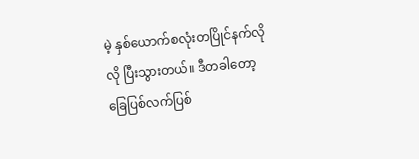မဲ့ နှစ်ယောက်စလုံးတပြိုင်နက်လိုလို ပြီးသွားတယ်။ ဒီတခါတော့ ခြေပြစ်လက်ပြစ်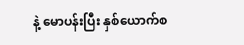နဲ့ မောပန်းပြီး နှစ်ယောက်စ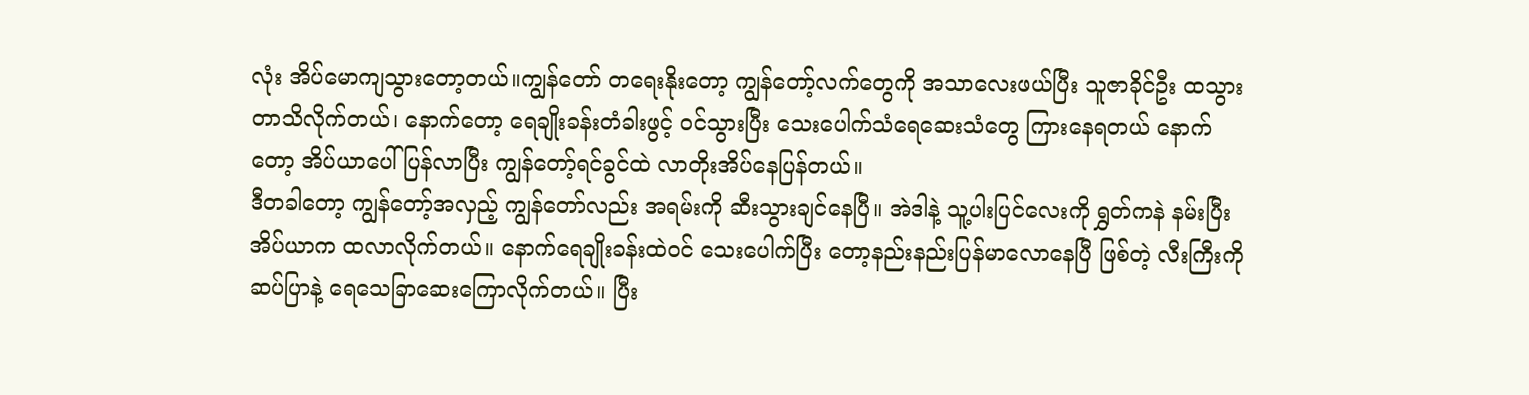လုံး အိပ်မောကျသွားတော့တယ်။ကျွန်တော် တရေးနိုးတော့ ကျွန်တော့်လက်တွေကို အသာလေးဖယ်ပြီး သူဇာခိုင်ဦး ထသွားတာသိလိုက်တယ်၊ နောက်တော့ ရေချိုးခန်းတံခါးဖွင့် ဝင်သွားပြီး သေးပေါက်သံရေဆေးသံတွေ ကြားနေရတယ် နောက်တော့ အိပ်ယာပေါ်ပြန်လာပြီး ကျွန်တော့်ရင်ခွင်ထဲ လာတိုးအိပ်နေပြန်တယ်။
ဒီတခါတော့ ကျွန်တော့်အလှည့် ကျွန်တော်လည်း အရမ်းကို ဆီးသွားချင်နေပြီ။ အဲဒါနဲ့ သူ့ပါးပြင်လေးကို ရွှတ်ကနဲ နမ်းပြီး အိပ်ယာက ထလာလိုက်တယ်။ နောက်ရေချိုးခန်းထဲဝင် သေးပေါက်ပြီး တော့နည်းနည်းပြန်မာလောနေပြီ ဖြစ်တဲ့ လီးကြီးကို ဆပ်ပြာနဲ့ ရေသေခြာဆေးကြောလိုက်တယ်။ ပြီး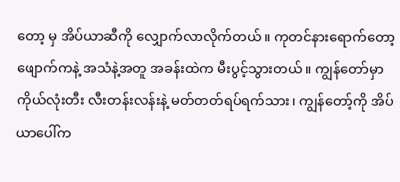တော့ မှ အိပ်ယာဆီကို လျှောက်လာလိုက်တယ်။ ကုတင်နားရောက်တော့ ဖျောက်ကနဲ့ အသံနဲ့အတူ အခန်းထဲက မီးပွင့်သွားတယ်။ ကျွန်တော်မှာ ကိုယ်လုံးတီး လီးတန်းလန်းနဲ့ မတ်တတ်ရပ်ရက်သား၊ ကျွန်တော့်ကို အိပ်ယာပေါ်က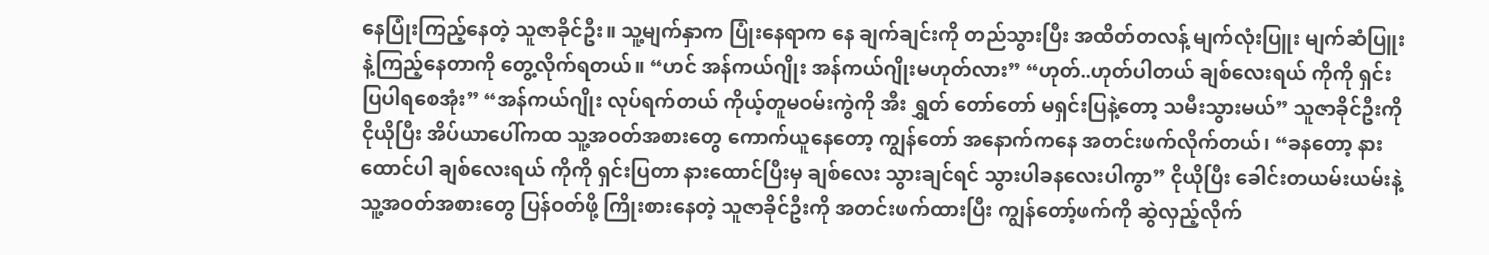နေပြုံးကြည့်နေတဲ့ သူဇာခိုင်ဦး။ သူ့မျက်နှာက ပြုံးနေရာက နေ ချက်ချင်းကို တည်သွားပြီး အထိတ်တလန့် မျက်လုံးပြူး မျက်ဆံပြူးနဲ့ကြည့်နေတာကို တွေ့လိုက်ရတယ်။ “ဟင် အန်ကယ်ဂျိုး အန်ကယ်ဂျိုးမဟုတ်လား” “ဟုတ်..ဟုတ်ပါတယ် ချစ်လေးရယ် ကိုကို ရှင်းပြပါရစေအုံး” “အန်ကယ်ဂျိုး လုပ်ရက်တယ် ကိုယ့်တူမဝမ်းကွဲကို အီး ရွှတ် တော်တော် မရှင်းပြနဲ့တော့ သမီးသွားမယ်” သူဇာခိုင်ဦးကို ငိုယိုပြီး အိပ်ယာပေါ်ကထ သူ့အဝတ်အစားတွေ ကောက်ယူနေတော့ ကျွန်တော် အနောက်ကနေ အတင်းဖက်လိုက်တယ်၊ “ခနတော့ နားထောင်ပါ ချစ်လေးရယ် ကိုကို ရှင်းပြတာ နားထောင်ပြီးမှ ချစ်လေး သွားချင်ရင် သွားပါခနလေးပါကွာ” ငိုယိုပြီး ခေါင်းတယမ်းယမ်းနဲ့ သူ့အဝတ်အစားတွေ ပြန်ဝတ်ဖို့ ကြိုးစားနေတဲ့ သူဇာခိုင်ဦးကို အတင်းဖက်ထားပြီး ကျွန်တော့်ဖက်ကို ဆွဲလှည့်လိုက်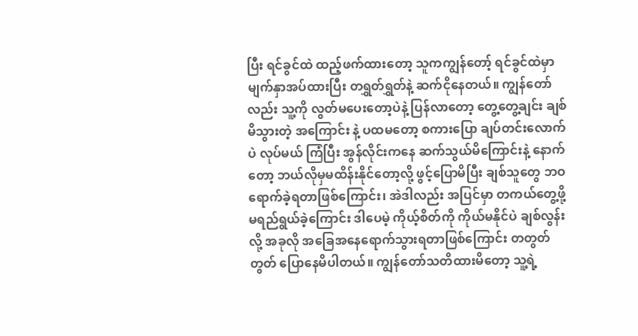ပြီး ရင်ခွင်ထဲ ထည့်ဖက်ထားတော့ သူကကျွန်တော့် ရင်ခွင်ထဲမှာ မျက်နှာအပ်ထားပြီး တရွှတ်ရွှတ်နဲ့ ဆက်ငိုနေတယ်။ ကျွန်တော်လည်း သူ့ကို လွတ်မပေးတော့ပဲနဲ့ ပြန်လာတော့ တွေ့တွေ့ချင်း ချစ်မိသွားတဲ့ အကြောင်း နဲ့ ပထမတော့ စကားပြော ချပ်တင်းလောက်ပဲ လုပ်မယ် ကြံပြီး အွန်လိုင်းကနေ ဆက်သွယ်မိကြောင်းနဲ့ နောက်တော့ ဘယ်လိုမှမထိန်းနိုင်တော့လို့ ဖွင့်ပြောမိပြီး ချစ်သူတွေ ဘဝရောက်ခဲ့ရတာဖြစ်ကြောင်း၊ အဲဒါလည်း အပြင်မှာ တကယ်တွေ့ဖို့ မရည်ရွယ်ခဲ့ကြောင်း ဒါပေမဲ့ ကိုယ့်စိတ်ကို ကိုယ်မနိုင်ပဲ ချစ်လွန်းလို့ အခုလို အခြေအနေရောက်သွားရတာဖြစ်ကြောင်း တတွတ်တွတ် ပြောနေမိပါတယ်။ ကျွန်တော်သတိထားမိတော့ သူ့ရဲ့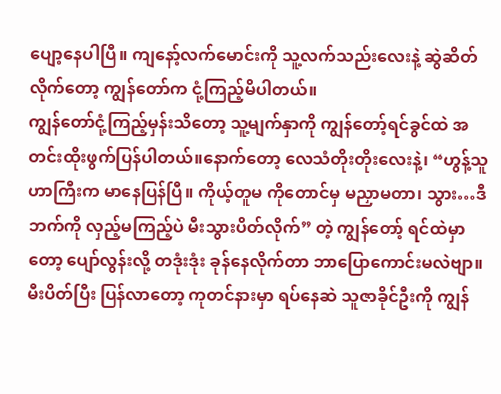ပျော့နေပါပြီ။ ကျနော့်လက်မောင်းကို သူ့လက်သည်းလေးနဲ့ ဆွဲဆိတ်လိုက်တော့ ကျွန်တော်က ငုံ့ကြည့်မိပါတယ်။
ကျွန်တော်ငုံ့ကြည့်မှန်းသိတော့ သူ့မျက်နှာကို ကျွန်တော့်ရင်ခွင်ထဲ အတင်းထိုးဖွက်ပြန်ပါတယ်။နောက်တော့ လေသံတိုးတိုးလေးနဲ့၊ “ဟွန့်သူဟာကြီးက မာနေပြန်ပြီ။ ကိုယ့်တူမ ကိုတောင်မှ မညှာမတာ၊ သွား…ဒီဘက်ကို လှည့်မကြည့်ပဲ မီးသွားပိတ်လိုက်” တဲ့ ကျွန်တော့် ရင်ထဲမှာတော့ ပျော်လွန်းလို့ တဒုံးဒုံး ခုန်နေလိုက်တာ ဘာပြောကောင်းမလဲဗျာ။မီးပိတ်ပြီး ပြန်လာတော့ ကုတင်နားမှာ ရပ်နေဆဲ သူဇာခိုင်ဦးကို ကျွန်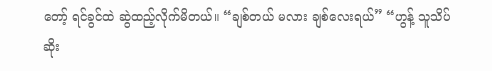တော့် ရင်ခွင်ထဲ ဆွဲထည့်လိုက်မိတယ်။ “ချစ်တယ် မလား ချစ်လေးရယ်” “ဟွန့် သူသိပ်ဆိုး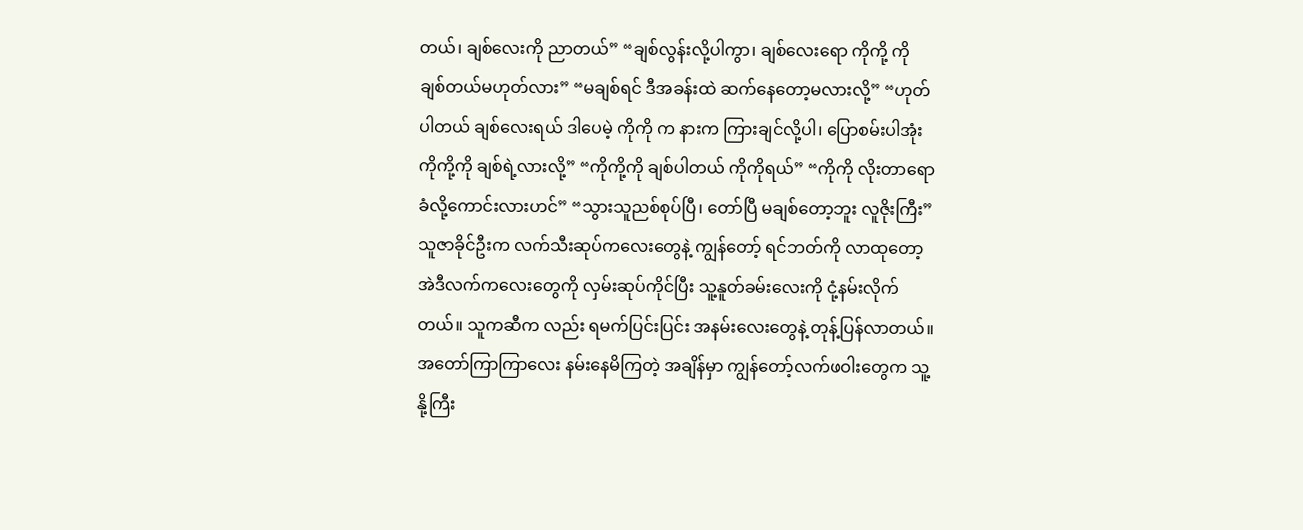တယ်၊ ချစ်လေးကို ညာတယ်” “ချစ်လွန်းလို့ပါကွာ၊ ချစ်လေးရော ကိုကို့ ကို ချစ်တယ်မဟုတ်လား” “မချစ်ရင် ဒီအခန်းထဲ ဆက်နေတော့မလားလို့” “ဟုတ်ပါတယ် ချစ်လေးရယ် ဒါပေမဲ့ ကိုကို က နားက ကြားချင်လို့ပါ၊ ပြောစမ်းပါအုံး ကိုကို့ကို ချစ်ရဲ့လားလို့” “ကိုကို့ကို ချစ်ပါတယ် ကိုကိုရယ်” “ကိုကို လိုးတာရော ခံလို့ကောင်းလားဟင်” “သွားသူညစ်စုပ်ပြီ၊ တော်ပြီ မချစ်တော့ဘူး လူဇိုးကြီး” သူဇာခိုင်ဦးက လက်သီးဆုပ်ကလေးတွေနဲ့ ကျွန်တော့် ရင်ဘတ်ကို လာထုတော့ အဲဒီလက်ကလေးတွေကို လှမ်းဆုပ်ကိုင်ပြီး သူ့နူတ်ခမ်းလေးကို ငုံ့နမ်းလိုက်တယ်။ သူကဆီက လည်း ရမက်ပြင်းပြင်း အနမ်းလေးတွေနဲ့ တုန့်ပြန်လာတယ်။ အတော်ကြာကြာလေး နမ်းနေမိကြတဲ့ အချိန်မှာ ကျွန်တော့်လက်ဖဝါးတွေက သူ့နို့ကြီး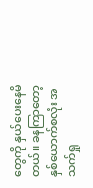တွေကို နှယ်ပေးနေမိတယ်။ ခနကြာတော့ နှစ်ယောက်စလုံး အသက်ရှု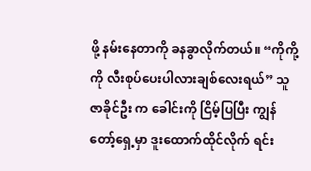ဖို့ နမ်းနေတာကို ခနခွာလိုက်တယ်။ “ကိုကို့ ကို လီးစုပ်ပေးပါလားချစ်လေးရယ်” သူဇာခိုင်ဦး က ခေါင်းကို ငြိမ့်ပြပြီး ကျွန်တော့်ရှေ့မှာ ဒူးထောက်ထိုင်လိုက် ရင်း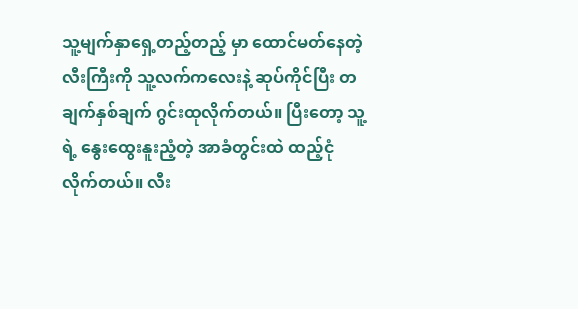သူ့မျက်နှာရှေ့တည့်တည့် မှာ ထောင်မတ်နေတဲ့ လီးကြီးကို သူ့လက်ကလေးနဲ့ ဆုပ်ကိုင်ပြီး တချက်နှစ်ချက် ဂွင်းထုလိုက်တယ်။ ပြီးတော့ သူ့ရဲ့ နွေးထွေးနူးညံ့တဲ့ အာခံတွင်းထဲ ထည့်ငုံလိုက်တယ်။ လီး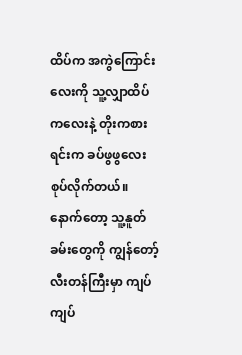ထိပ်က အကွဲကြောင်းလေးကို သူ့လျှာထိပ်ကလေးနဲ့ တိုးကစားရင်းက ခပ်ဖွဖွလေး စုပ်လိုက်တယ်။ နောက်တော့ သူ့နူတ်ခမ်းတွေကို ကျွန်တော့်လီးတန်ကြီးမှာ ကျပ်ကျပ်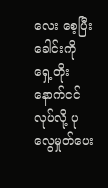လေး စေ့ပြီး ခေါင်းကို ရှေ့တိုးနောက်ငင်လုပ်လို့ ပုလွေမှုတ်ပေး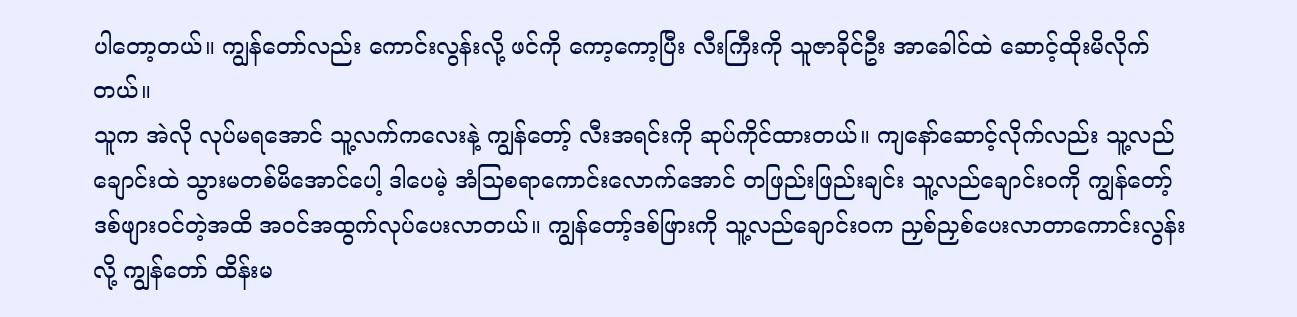ပါတော့တယ်။ ကျွန်တော်လည်း ကောင်းလွန်းလို့ ဖင်ကို ကော့ကော့ပြီး လီးကြီးကို သူဇာခိုင်ဦး အာခေါင်ထဲ ဆောင့်ထိုးမိလိုက်တယ်။
သူက အဲလို လုပ်မရအောင် သူ့လက်ကလေးနဲ့ ကျွန်တော့် လီးအရင်းကို ဆုပ်ကိုင်ထားတယ်။ ကျနော်ဆောင့်လိုက်လည်း သူ့လည်ချောင်းထဲ သွားမတစ်မိအောင်ပေါ့ ဒါပေမဲ့ အံသြစရာကောင်းလောက်အောင် တဖြည်းဖြည်းချင်း သူ့လည်ချောင်းဝကို ကျွန်တော့်ဒစ်ဖျားဝင်တဲ့အထိ အဝင်အထွက်လုပ်ပေးလာတယ်။ ကျွန်တော့်ဒစ်ဖြားကို သူ့လည်ချောင်းဝက ညှစ်ညှစ်ပေးလာတာကောင်းလွန်းလို့ ကျွန်တော် ထိန်းမ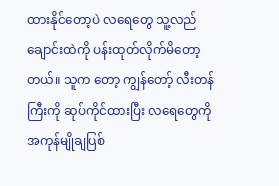ထားနိုင်တော့ပဲ လရေတွေ သူ့လည်ချောင်းထဲကို ပန်းထုတ်လိုက်မိတော့တယ်။ သူက တော့ ကျွန်တော့် လီးတန်ကြီးကို ဆုပ်ကိုင်ထားပြီး လရေတွေကို အကုန်မျိုချပြစ်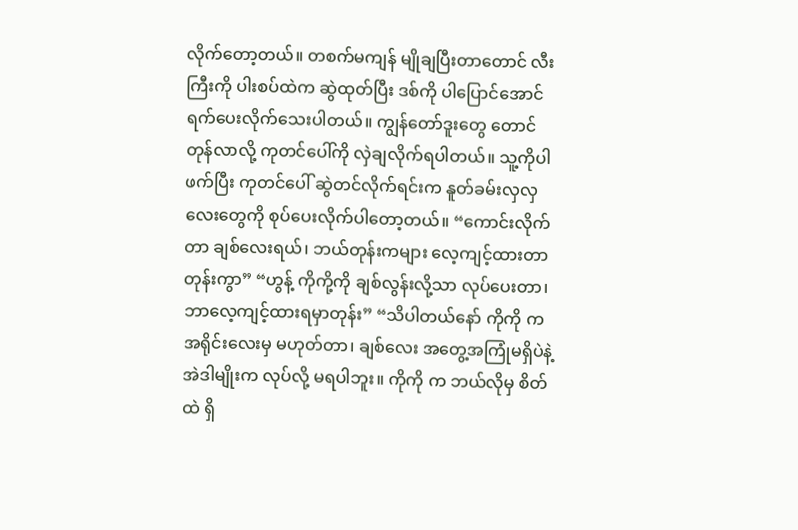လိုက်တော့တယ်။ တစက်မကျန် မျိုချပြီးတာတောင် လီးကြီးကို ပါးစပ်ထဲက ဆွဲထုတ်ပြီး ဒစ်ကို ပါပြောင်အောင် ရက်ပေးလိုက်သေးပါတယ်။ ကျွန်တော်ဒူးတွေ တောင် တုန်လာလို့ ကုတင်ပေါ်ကို လှဲချလိုက်ရပါတယ်။ သူ့ကိုပါဖက်ပြီး ကုတင်ပေါ် ဆွဲတင်လိုက်ရင်းက နူတ်ခမ်းလှလှလေးတွေကို စုပ်ပေးလိုက်ပါတော့တယ်။ “ကောင်းလိုက်တာ ချစ်လေးရယ်၊ ဘယ်တုန်းကများ လေ့ကျင့်ထားတာတုန်းကွာ” “ဟွန့် ကိုကို့ကို ချစ်လွန်းလို့သာ လုပ်ပေးတာ၊ ဘာလေ့ကျင့်ထားရမှာတုန်း” “သိပါတယ်နော် ကိုကို က အရိုင်းလေးမှ မဟုတ်တာ၊ ချစ်လေး အတွေ့အကြုံမရှိပဲနဲ့ အဲဒါမျိုးက လုပ်လို့ မရပါဘူး။ ကိုကို က ဘယ်လိုမှ စိတ်ထဲ ရှိ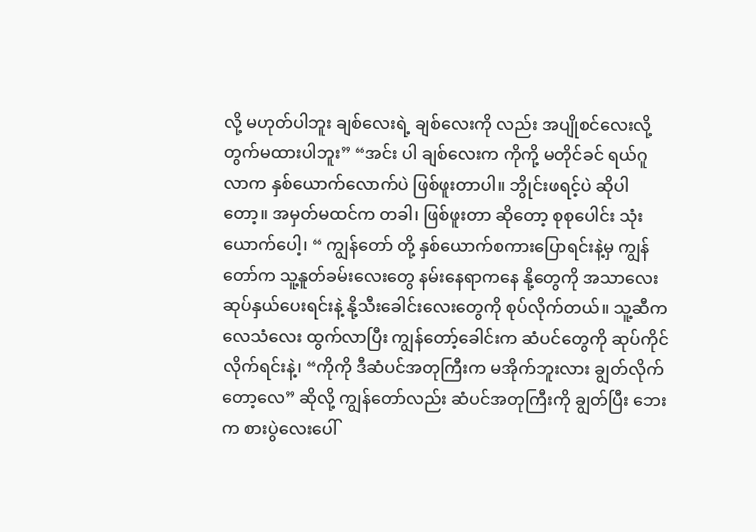လို့ မဟုတ်ပါဘူး ချစ်လေးရဲ့ ချစ်လေးကို လည်း အပျိုစင်လေးလို့ တွက်မထားပါဘူး” “အင်း ပါ ချစ်လေးက ကိုကို့ မတိုင်ခင် ရယ်ဂူလာက နှစ်ယောက်လောက်ပဲ ဖြစ်ဖူးတာပါ။ ဘွိုင်းဖရင့်ပဲ ဆိုပါတော့။ အမှတ်မထင်က တခါ၊ ဖြစ်ဖူးတာ ဆိုတော့ စုစုပေါင်း သုံးယောက်ပေါ့၊ “ ကျွန်တော် တို့ နှစ်ယောက်စကားပြောရင်းနဲ့မှ ကျွန်တော်က သူ့နူတ်ခမ်းလေးတွေ နမ်းနေရာကနေ နို့တွေကို အသာလေး ဆုပ်နှယ်ပေးရင်းနဲ့ နို့သီးခေါင်းလေးတွေကို စုပ်လိုက်တယ်။ သူ့ဆီက လေသံလေး ထွက်လာပြီး ကျွန်တော့်ခေါင်းက ဆံပင်တွေကို ဆုပ်ကိုင်လိုက်ရင်းနဲ့၊ “ကိုကို ဒီဆံပင်အတုကြီးက မအိုက်ဘူးလား ချွတ်လိုက်တော့လေ” ဆိုလို့ ကျွန်တော်လည်း ဆံပင်အတုကြီးကို ချွတ်ပြီး ဘေးက စားပွဲလေးပေါ်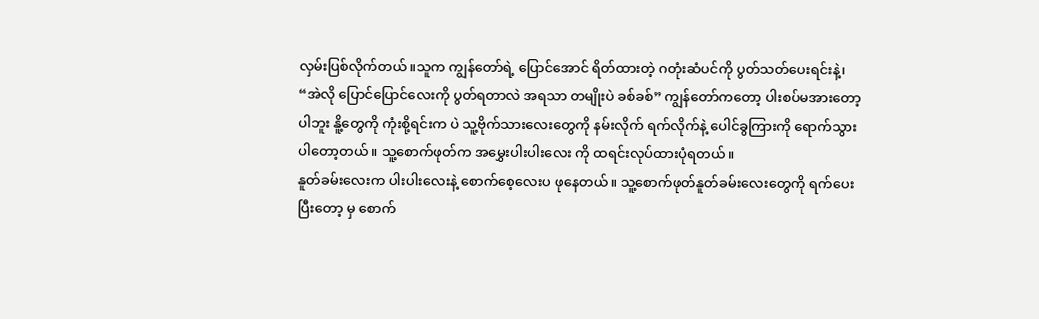လှမ်းပြစ်လိုက်တယ်။သူက ကျွန်တော်ရဲ့ ပြောင်အောင် ရိတ်ထားတဲ့ ဂတုံးဆံပင်ကို ပွတ်သတ်ပေးရင်းနဲ့၊ “အဲလို ပြောင်ပြောင်လေးကို ပွတ်ရတာလဲ အရသာ တမျိုးပဲ ခစ်ခစ်” ကျွန်တော်ကတော့ ပါးစပ်မအားတော့ပါဘူး နိူ့တွေကို ကုံးစို့ရင်းက ပဲ သူ့ဗိုက်သားလေးတွေကို နမ်းလိုက် ရက်လိုက်နဲ့ ပေါင်ခွကြားကို ရောက်သွားပါတော့တယ်။ သူ့စောက်ဖုတ်က အမွှေးပါးပါးလေး ကို ထရင်းလုပ်ထားပုံရတယ်။
နူတ်ခမ်းလေးက ပါးပါးလေးနဲ့ စောက်စေ့လေးပ ဖုနေတယ်။ သူ့စောက်ဖုတ်နူတ်ခမ်းလေးတွေကို ရက်ပေးပြီးတော့ မှ စောက်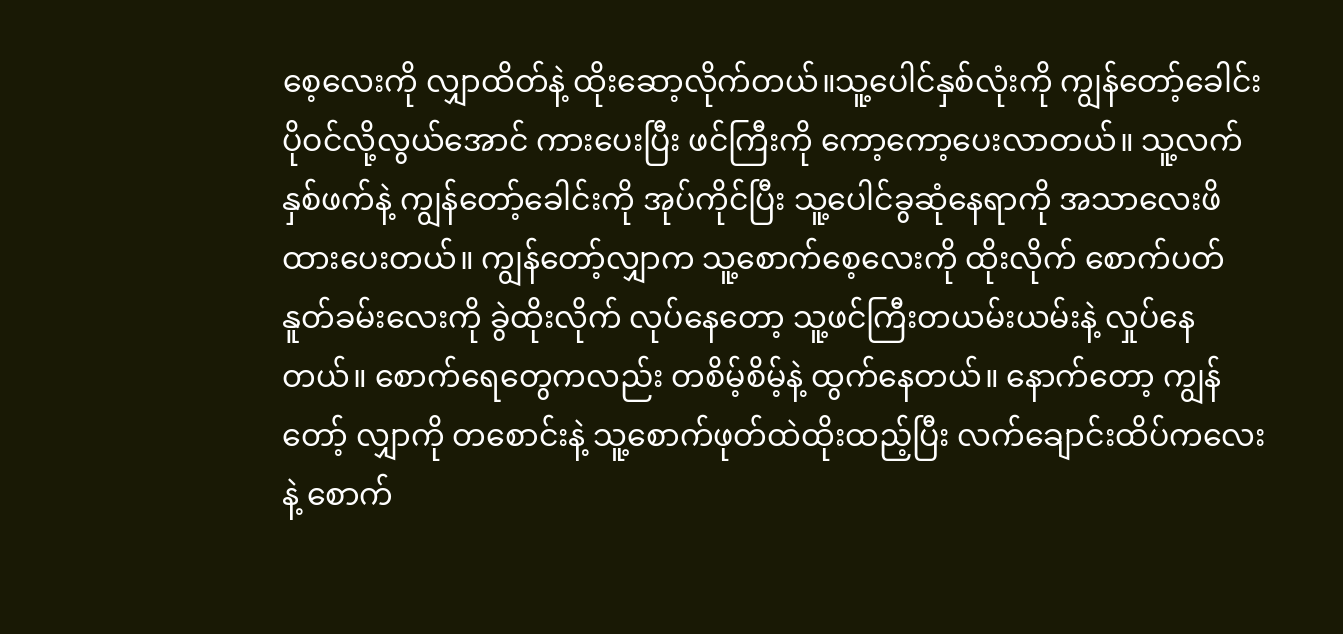စေ့လေးကို လျှာထိတ်နဲ့ ထိုးဆော့လိုက်တယ်။သူ့ပေါင်နှစ်လုံးကို ကျွန်တော့်ခေါင်းပိုဝင်လို့လွယ်အောင် ကားပေးပြီး ဖင်ကြီးကို ကော့ကော့ပေးလာတယ်။ သူ့လက်နှစ်ဖက်နဲ့ ကျွန်တော့်ခေါင်းကို အုပ်ကိုင်ပြီး သူ့ပေါင်ခွဆုံနေရာကို အသာလေးဖိထားပေးတယ်။ ကျွန်တော့်လျှာက သူ့စောက်စေ့လေးကို ထိုးလိုက် စောက်ပတ်နူတ်ခမ်းလေးကို ခွဲထိုးလိုက် လုပ်နေတော့ သူ့ဖင်ကြီးတယမ်းယမ်းနဲ့ လှုပ်နေတယ်။ စောက်ရေတွေကလည်း တစိမ့်စိမ့်နဲ့ ထွက်နေတယ်။ နောက်တော့ ကျွန်တော့် လျှာကို တစောင်းနဲ့ သူ့စောက်ဖုတ်ထဲထိုးထည့်ပြီး လက်ချောင်းထိပ်ကလေးနဲ့ စောက်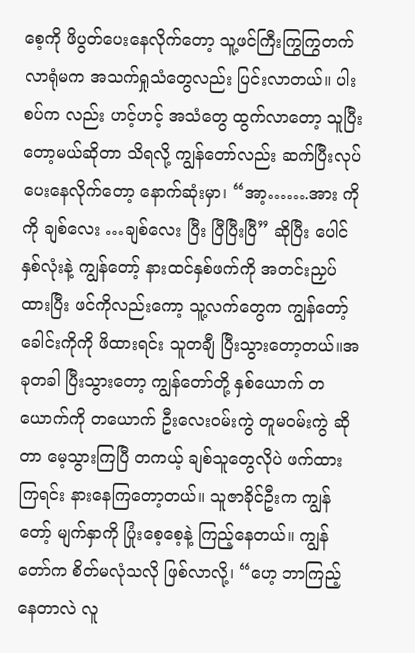စေ့ကို ဖိပွတ်ပေးနေလိုက်တော့ သူ့ဖင်ကြီးကြွကြွတက်လာရုံမက အသက်ရှုသံတွေလည်း ပြင်းလာတယ်။ ပါးစပ်က လည်း ဟင့်ဟင့် အသံတွေ ထွက်လာတော့ သူပြီးတော့မယ်ဆိုတာ သိရလို့ ကျွန်တော်လည်း ဆက်ပြီးလုပ်ပေးနေလိုက်တော့ နောက်ဆုံးမှာ၊ “အာ့…….အား ကိုကို ချစ်လေး …ချစ်လေး ပြီး ပြီပြီးပြီ” ဆိုပြီး ပေါင်နှစ်လုံးနဲ့ ကျွန်တော့် နားထင်နှစ်ဖက်ကို အတင်းညှပ်ထားပြီး ဖင်ကိုလည်းကော့ သူ့လက်တွေက ကျွန်တော့် ခေါင်းကိုကို ဖိထားရင်း သူတချီ ပြီးသွားတော့တယ်။အခုတခါ ပြီးသွားတော့ ကျွန်တော်တို့ နှစ်ယောက် တယောက်ကို တယောက် ဦးလေးဝမ်းကွဲ တူမဝမ်းကွဲ ဆိုတာ မေ့သွားကြပြီ တကယ့် ချစ်သူတွေလိုပဲ ဖက်ထားကြရင်း နားနေကြတော့တယ်။ သူဇာခိုင်ဦးက ကျွန်တော့် မျက်နှာကို ပြုံးစေ့စေ့နဲ့ ကြည့်နေတယ်။ ကျွန်တော်က စိတ်မလုံသလို ဖြစ်လာလို့၊ “ဟေ့ ဘာကြည့်နေတာလဲ လူ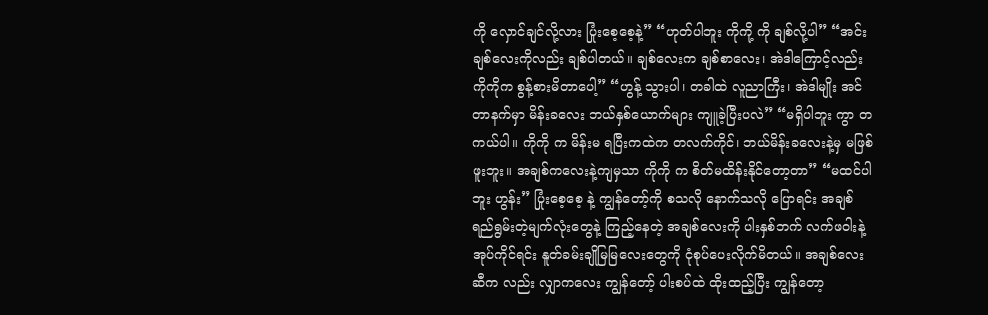ကို လှောင်ချင်လို့လား ပြုံးစေ့စေ့နဲ့” “ဟုတ်ပါဘူး ကိုကို့ ကို ချစ်လို့ပါ” “အင်း ချစ်လေးကိုလည်း ချစ်ပါတယ်။ ချစ်လေးက ချစ်စာလေး၊ အဲဒါကြောင့်လည်း ကိုကိုက စွန့်စားမိတာပေါ့” “ဟွန့် သွားပါ၊ တခါထဲ လူညာကြီး၊ အဲဒါမျိုး အင်တာနက်မှာ မိန်းခလေး ဘယ်နှစ်ယောက်များ ကျူခဲ့ပြီးပလဲ” “မရှိပါဘူး ကွာ တကယ်ပါ။ ကိုကို က မိန်းမ ရပြီးကထဲက တလက်ကိုင်၊ ဘယ်မိန်းခလေးနဲ့မှ မဖြစ်ဖူးဘူး။ အချစ်ကလေးနဲ့ကျမှသာ ကိုကို က စိတ်မထိန်းနိုင်တော့တာ” “မထင်ပါဘူး ဟွန်း” ပြုံးစေ့စေ့ နဲ့ ကျွန်တော့်ကို စသလို နောက်သလို ပြောရင်း အချစ်ရည်ရွမ်းတဲ့မျက်လုံးတွေနဲ့ ကြည့်နေတဲ့ အချစ်လေးကို ပါးနှစ်ဘက် လက်ဖဝါးနဲ့ အုပ်ကိုင်ရင်း နူတ်ခမ်းချိုမြမြလေးတွေကို ငုံစုပ်ပေးလိုက်မိတယ်။ အချစ်လေးဆီက လည်း လျှာကလေး ကျွန်တော့် ပါးစပ်ထဲ ထိုးထည့်ပြီး ကျွန်တော့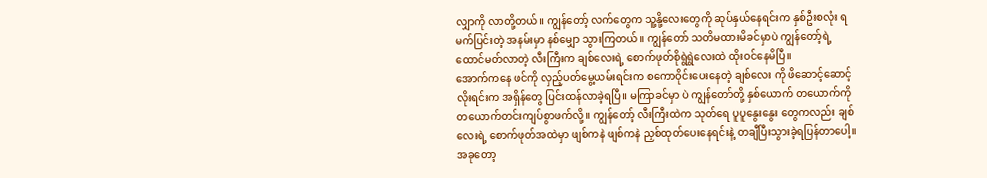လျှာကို လာတို့တယ်။ ကျွန်တော့် လက်တွေက သူ့နို့လေးတွေကို ဆုပ်နှယ်နေရင်းက နှစ်ဦးစလုံး ရမက်ပြင်းတဲ့ အနမ်းမှာ နစ်မျှော သွားကြတယ်။ ကျွန်တော် သတိမထားမိခင်မှာပဲ ကျွန်တော့်ရဲ့ ထောင်မတ်လာတဲ့ လီးကြီးက ချစ်လေးရဲ့ စောက်ဖုတ်စိုရွဲရွဲလေးထဲ ထိုးဝင်နေမိပြီ။
အောက်ကနေ ဖင်ကို လှည့်ပတ်မွေ့ယမ်းရင်းက စကောဝိုင်းပေးနေတဲ့ ချစ်လေး ကို ဖိဆောင့်ဆောင့်လိုးရင်းက အရှိန်တွေ ပြင်းထန်လာခဲ့ရပြီ။ မကြာခင်မှာ ပဲ ကျွန်တော်တို့ နှစ်ယောက် တယောက်ကို တယောက်တင်းကျပ်စွာဖက်လို့။ ကျွန်တော့် လီးကြီးထဲက သုတ်ရေ ပူပူနွေးနွေး တွေကလည်း ချစ်လေးရဲ့ စောက်ဖုတ်အထဲမှာ ဖျစ်ကနဲ ဖျစ်ကနဲ ညှစ်ထုတ်ပေးနေရင်းနဲ့ တချီပြီးသွားခဲ့ရပြန်တာပေါ့။အခုတော့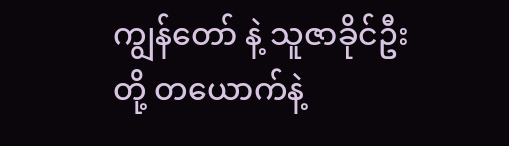ကျွန်တော် နဲ့ သူဇာခိုင်ဦးတို့ တယောက်နဲ့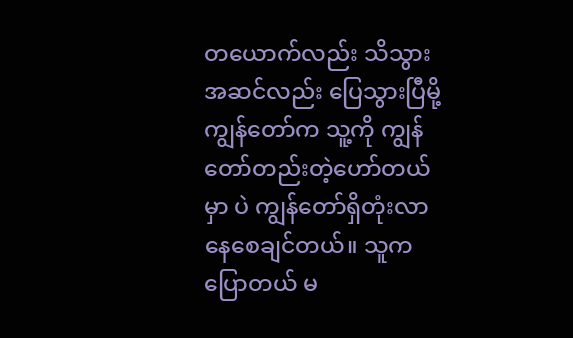တယောက်လည်း သိသွား အဆင်လည်း ပြေသွားပြီမို့ ကျွန်တော်က သူ့ကို ကျွန်တော်တည်းတဲ့ဟော်တယ်မှာ ပဲ ကျွန်တော်ရှိတုံးလာနေစေချင်တယ်။ သူက ပြောတယ် မ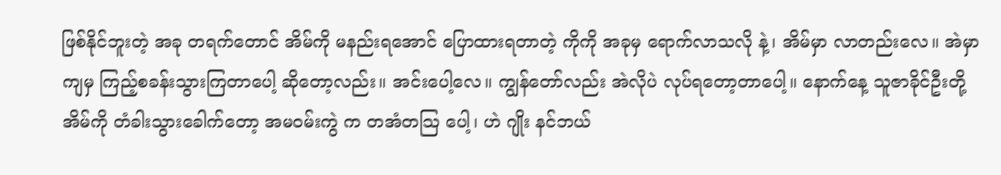ဖြစ်နိုင်ဘူးတဲ့ အခု တရက်တောင် အိမ်ကို မနည်းရအောင် ပြောထားရတာတဲ့ ကိုကို အခုမှ ရောက်လာသလို နဲ့၊ အိမ်မှာ လာတည်းလေ။ အဲမှာ ကျမှ ကြည့်စခန်းသွားကြတာပေါ့ ဆိုတော့လည်း။ အင်းပေါ့လေ။ ကျွန်တော်လည်း အဲလိုပဲ လုပ်ရတော့တာပေါ့။ နောက်နေ့ သူဇာခိုင်ဦးတို့ အိမ်ကို တံခါးသွားခေါက်တော့ အမဝမ်းကွဲ က တအံတသြ ပေါ့၊ ဟဲ ဂျိုး နင်ဘယ်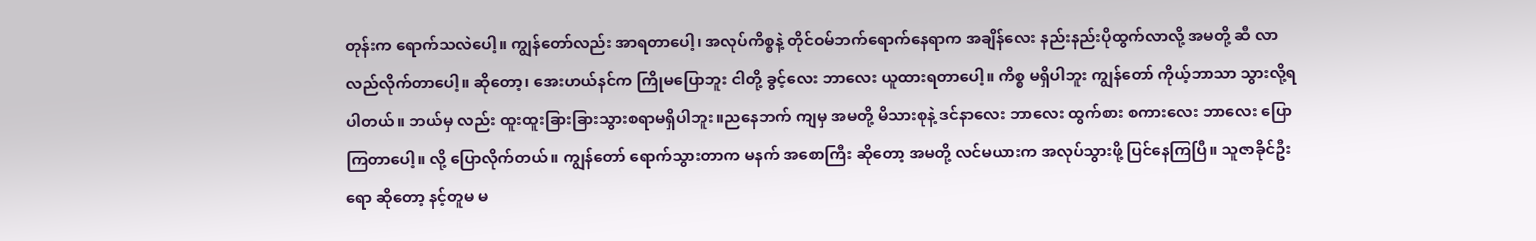တုန်းက ရောက်သလဲပေါ့။ ကျွန်တော်လည်း အာရတာပေါ့၊ အလုပ်ကိစ္စနဲ့ တိုင်ဝမ်ဘက်ရောက်နေရာက အချိန်လေး နည်းနည်းပိုထွက်လာလို့ အမတို့ ဆီ လာလည်လိုက်တာပေါ့။ ဆိုတော့၊ အေးဟယ်နင်က ကြိုမပြောဘူး ငါတို့ ခွင့်လေး ဘာလေး ယူထားရတာပေါ့။ ကိစ္စ မရှိပါဘူး ကျွန်တော် ကိုယ့်ဘာသာ သွားလို့ရပါတယ်။ ဘယ်မှ လည်း ထူးထူးခြားခြားသွားစရာမရှိပါဘူး။ညနေဘက် ကျမှ အမတို့ မိသားစုနဲ့ ဒင်နာလေး ဘာလေး ထွက်စား စကားလေး ဘာလေး ပြောကြတာပေါ့။ လို့ ပြောလိုက်တယ်။ ကျွန်တော် ရောက်သွားတာက မနက် အစောကြီး ဆိုတော့ အမတို့ လင်မယားက အလုပ်သွားဖို့ ပြင်နေကြပြီ။ သူဇာခိုင်ဦး ရော ဆိုတော့ နင့်တူမ မ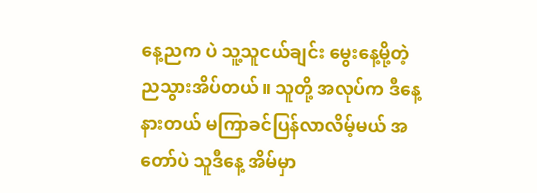နေ့ညက ပဲ သူ့သူငယ်ချင်း မွေးနေ့မို့တဲ့ ညသွားအိပ်တယ်။ သူတို့ အလုပ်က ဒီနေ့ နားတယ် မကြာခင်ပြန်လာလိမ့်မယ် အတော်ပဲ သူဒီနေ့ အိမ်မှာ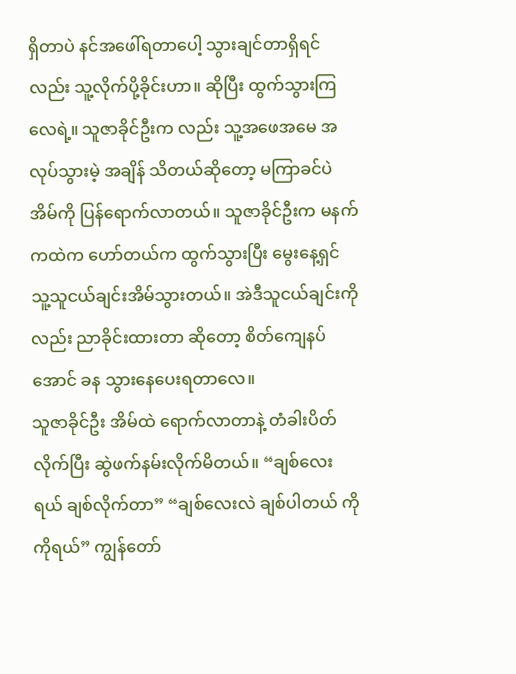ရှိတာပဲ နင်အဖေါ်ရတာပေါ့ သွားချင်တာရှိရင်လည်း သူ့လိုက်ပို့ခိုင်းဟာ။ ဆိုပြီး ထွက်သွားကြလေရဲ့။ သူဇာခိုင်ဦးက လည်း သူ့အဖေအမေ အလုပ်သွားမဲ့ အချိန် သိတယ်ဆိုတော့ မကြာခင်ပဲ အိမ်ကို ပြန်ရောက်လာတယ်။ သူဇာခိုင်ဦးက မနက်ကထဲက ဟော်တယ်က ထွက်သွားပြီး မွေးနေ့ရှင် သူ့သူငယ်ချင်းအိမ်သွားတယ်။ အဲဒီသူငယ်ချင်းကို လည်း ညာခိုင်းထားတာ ဆိုတော့ စိတ်ကျေနပ်အောင် ခန သွားနေပေးရတာလေ။
သူဇာခိုင်ဦး အိမ်ထဲ ရောက်လာတာနဲ့ တံခါးပိတ်လိုက်ပြီး ဆွဲဖက်နမ်းလိုက်မိတယ်။ “ချစ်လေး ရယ် ချစ်လိုက်တာ” “ချစ်လေးလဲ ချစ်ပါတယ် ကိုကိုရယ်” ကျွန်တော်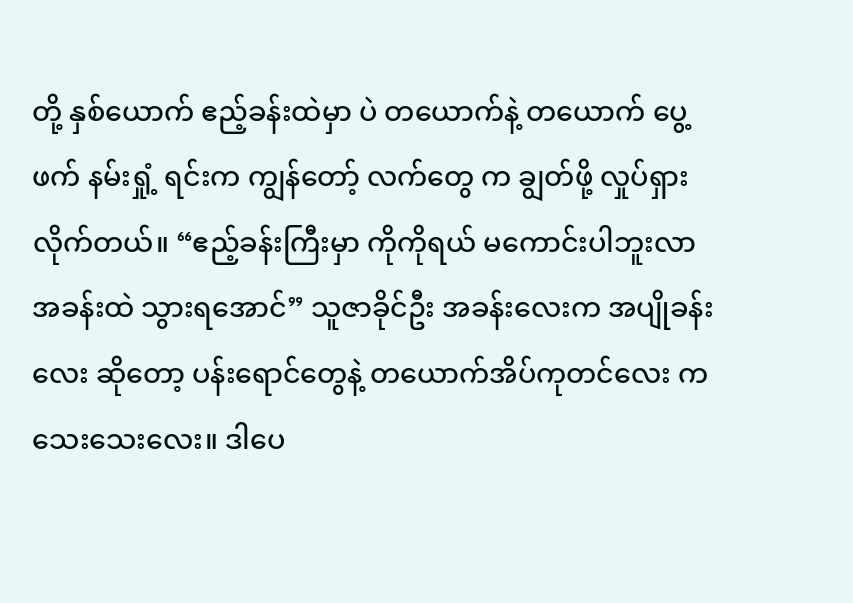တို့ နှစ်ယောက် ဧည့်ခန်းထဲမှာ ပဲ တယောက်နဲ့ တယောက် ပွေ့ဖက် နမ်းရှုံ့ ရင်းက ကျွန်တော့် လက်တွေ က ချွတ်ဖို့ လှုပ်ရှားလိုက်တယ်။ “ဧည့်ခန်းကြီးမှာ ကိုကိုရယ် မကောင်းပါဘူးလာ အခန်းထဲ သွားရအောင်” သူဇာခိုင်ဦး အခန်းလေးက အပျိုခန်းလေး ဆိုတော့ ပန်းရောင်တွေနဲ့ တယောက်အိပ်ကုတင်လေး က သေးသေးလေး။ ဒါပေ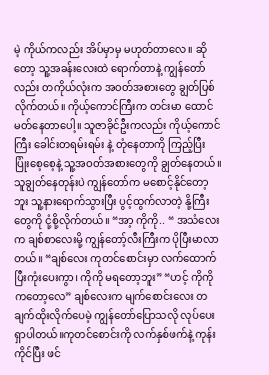မဲ့ ကိုယ်ကလည်း အိပ်မှာမှ မဟုတ်တာလေ။ ဆိုတော့ သူ့အခန်းလေးထဲ ရောက်တာနဲ့ ကျွန်တော်လည်း တကိုယ်လုံးက အဝတ်အစားတွေ ချွတ်ပြစ်လိုက်တယ်။ ကိုယ့်ကောင်ကြီးက တင်းမာ ထောင်မတ်နေတာပေါ့။ သူဇာခိုင်ဦးကလည်း ကိုယ့်ကောင်ကြီး ခေါင်းတရမ်းရမ်း နဲ့ တုံနေတာကို ကြည့်ပြီး ပြုံးစေ့စေ့နဲ့ သူ့အဝတ်အစားတွေကို ချွတ်နေတယ်။ သူချွတ်နေတုန်းပဲ ကျွန်တော်က မစောင့်နိုင်တော့ဘူး သူ့နားရောက်သွားပြီး ပွင့်ထွက်လာတဲ့ နို့ကြီးတွေကို ငုံ့စို့လိုက်တယ်။ “အာ့ ကိုကို.. “ အသံလေးက ချစ်စာလေးမို့ ကျွန်တော့်လီးကြီးက ပိုပြီးမာလာတယ်။ “ချစ်လေး ကုတင်စောင်းမှာ လက်ထောက်ပြီးကုံးပေးကွာ၊ ကိုကို မရတော့ဘူး” “ဟင့် ကိုကို ကတော့လေ” ချစ်လေးက မျက်စောင်းလေး တချက်ထိုးလိုက်ပေမဲ့ ကျွန်တော်ပြောသလို လုပ်ပေးရှာပါတယ်။ကုတင်စောင်းကို လက်နှစ်ဖက်နဲ့ ကုန်းကိုင်ပြီး ဖင်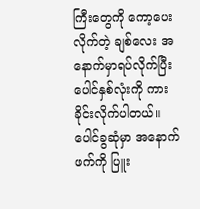ကြီးတွေကို ကော့ပေးလိုက်တဲ့ ချစ်လေး အနောက်မှာရပ်လိုက်ပြီး ပေါင်နှစ်လုံးကို ကားခိုင်းလိုက်ပါတယ်။ ပေါင်ခွဆုံမှာ အနောက်ဖက်ကို ပြူး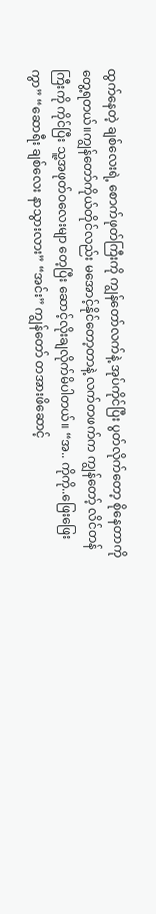ထွက်နေတဲ့ ချစ်လေးရဲ့ စောက်ဖုတ်ကြီးကို ကျွန်တော်လက်နဲ့ အုပ်ကိုင်ပြီး ပွတ်လိုက်တော့ စိုနေတာကို တွေ့ရတယ်။ကျွန်တော်ကိုယ်တိုင်လည်း မအောင့်နိုင်တော့တာနဲ့ လက်တဖက်က ကျွန်တော့် လိင်တန်ကြီးကို ကိုင်ပြီး သူ့အဖုတ်ဝလေးမျာ တေ့ပြီး ဆောင့်လိုးချလိုက်မိပါတယ်။ “အ.. ကိုကို..ဖြေးဖြေးကွာ” “ဆောရီး ချစ်လေး နာသွားလား” “အင်း” ကျွန်တော် တအားဖိဆောင့်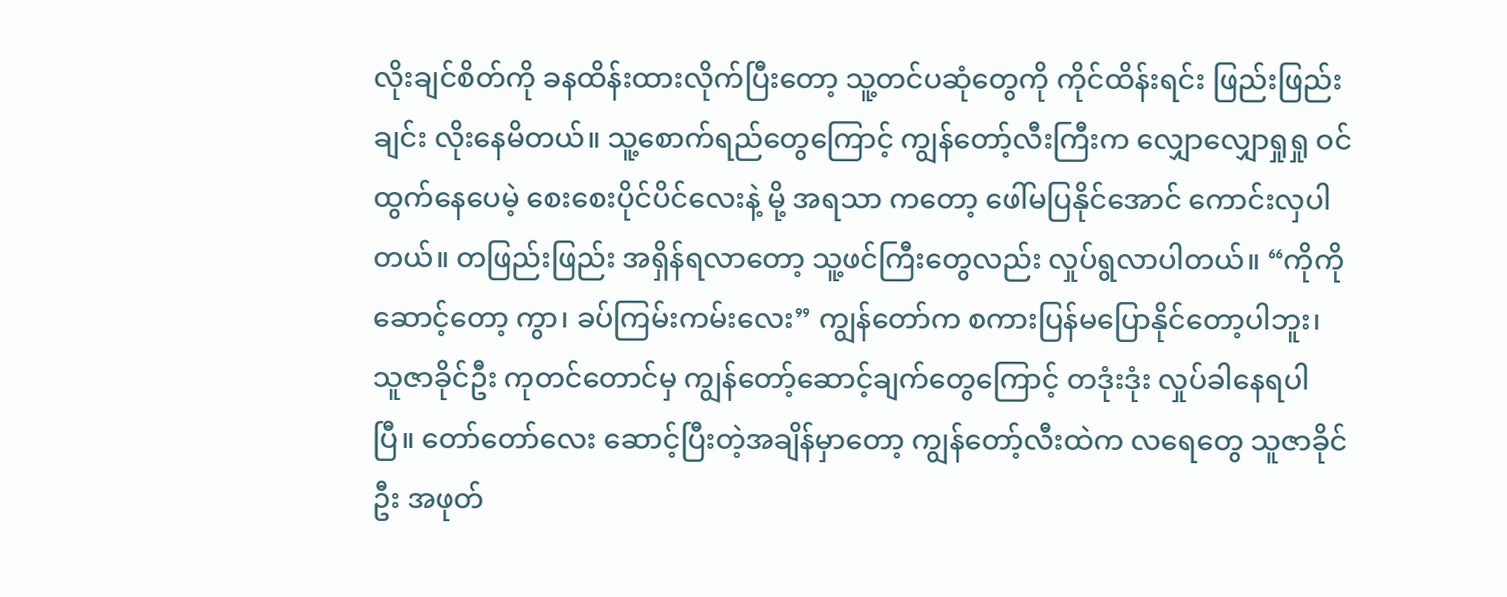လိုးချင်စိတ်ကို ခနထိန်းထားလိုက်ပြီးတော့ သူ့တင်ပဆုံတွေကို ကိုင်ထိန်းရင်း ဖြည်းဖြည်းချင်း လိုးနေမိတယ်။ သူ့စောက်ရည်တွေကြောင့် ကျွန်တော့်လီးကြီးက လျှောလျှောရှုရှု ဝင်ထွက်နေပေမဲ့ စေးစေးပိုင်ပိင်လေးနဲ့ မို့ အရသာ ကတော့ ဖေါ်မပြနိုင်အောင် ကောင်းလှပါတယ်။ တဖြည်းဖြည်း အရှိန်ရလာတော့ သူ့ဖင်ကြီးတွေလည်း လှုပ်ရွလာပါတယ်။ “ကိုကို ဆောင့်တော့ ကွာ၊ ခပ်ကြမ်းကမ်းလေး” ကျွန်တော်က စကားပြန်မပြောနိုင်တော့ပါဘူး၊ သူဇာခိုင်ဦး ကုတင်တောင်မှ ကျွန်တော့်ဆောင့်ချက်တွေကြောင့် တဒုံးဒုံး လှုပ်ခါနေရပါပြီ။ တော်တော်လေး ဆောင့်ပြီးတဲ့အချိန်မှာတော့ ကျွန်တော့်လီးထဲက လရေတွေ သူဇာခိုင်ဦး အဖုတ်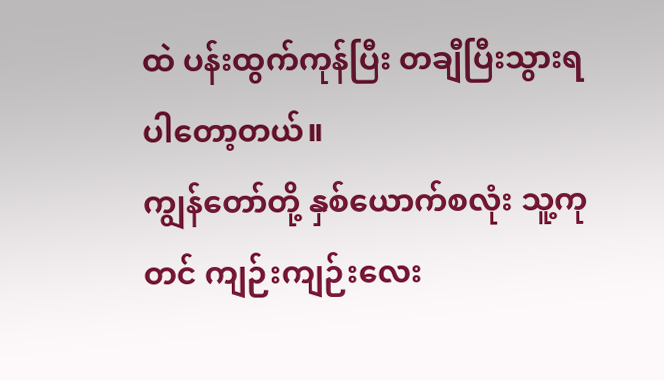ထဲ ပန်းထွက်ကုန်ပြီး တချီပြီးသွားရပါတော့တယ်။
ကျွန်တော်တို့ နှစ်ယောက်စလုံး သူ့ကုတင် ကျဉ်းကျဉ်းလေး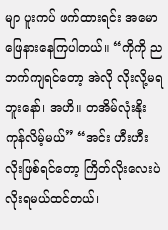မျာ ပူးကပ် ဖက်ထားရင်း အမောဖြေနားနေကြပါတယ်။ “ကိုကို ညဘက်ကျရင်တော့ အဲလို လိုးလို့မရဘူးနော်၊ အဟိ။ တအိမ်လုံးနိုးကုန်လိမ့်မယ်” “အင်း ဟီးဟီး လိုးဖြစ်ရင်တော့ ကြိတ်လိုးလေးပဲ လိုးရမယ်ထင်တယ်၊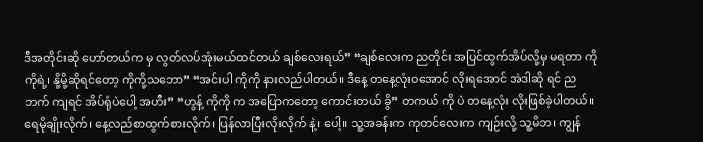ဒီအတိုင်းဆို ဟော်တယ်က မှ လွတ်လပ်အုံးမယ်ထင်တယ် ချစ်လေးရယ်” “ချစ်လေးက ညတိုင်း အပြင်ထွက်အိပ်လို့မှ မရတာ ကိုကိုရဲ့၊ နို့မို့ဆိုရင်တော့ ကိုကို့သဘော” “အင်းပါ ကိုကို နားလည်ပါတယ်။ ဒီနေ့ တနေ့လုံးဝအောင် လိုးရအောင် အဲဒါဆို ရင် ညဘက် ကျရင် အိပ်ရုံပဲပေါ့ အဟီး” “ဟွန့် ကိုကို က အပြောကတော့ ကောင်းတယ် ခွိ” တကယ် ကို ပဲ တနေ့လုံး လိုးဖြစ်ခဲ့ပါတယ်။ ရေမိုချိုးလိုက်၊ နေ့လည်စာထွက်စားလိုက်၊ ပြန်လာပြီးလိုးလိုက် နဲ့၊ ပေါ့။ သူ့အခန်းက ကုတင်လေးက ကျဉ်းလို့ သူ့မိဘ၊ ကျွန်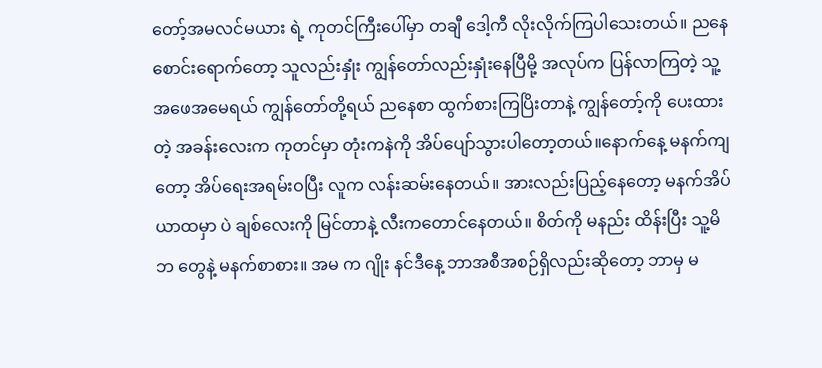တော့်အမလင်မယား ရဲ့ ကုတင်ကြီးပေါ်မှာ တချီ ဒေါ့ကီ လိုးလိုက်ကြပါသေးတယ်။ ညနေစောင်းရောက်တော့ သူလည်းနှုံး ကျွန်တော်လည်းနှုံးနေပြီမို့ အလုပ်က ပြန်လာကြတဲ့ သူ့အဖေအမေရယ် ကျွန်တော်တို့ရယ် ညနေစာ ထွက်စားကြပြိးတာနဲ့ ကျွန်တော့်ကို ပေးထားတဲ့ အခန်းလေးက ကုတင်မှာ တုံးကနဲကို အိပ်ပျော်သွားပါတော့တယ်။နောက်နေ့ မနက်ကျတော့ အိပ်ရေးအရမ်းဝပြီး လူက လန်းဆမ်းနေတယ်။ အားလည်းပြည့်နေတော့ မနက်အိပ်ယာထမှာ ပဲ ချစ်လေးကို မြင်တာနဲ့ လီးကတောင်နေတယ်။ စိတ်ကို မနည်း ထိန်းပြီး သူ့မိဘ တွေနဲ့ မနက်စာစား။ အမ က ဂျိုး နင်ဒီနေ့ ဘာအစီအစဉ်ရှိလည်းဆိုတော့ ဘာမှ မ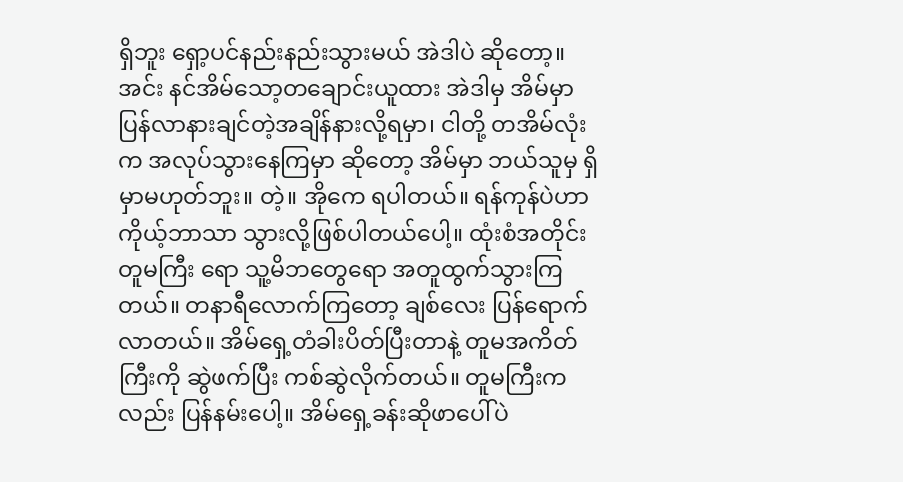ရှိဘူး ရှော့ပင်နည်းနည်းသွားမယ် အဲဒါပဲ ဆိုတော့။ အင်း နင်အိမ်သော့တချောင်းယူထား အဲဒါမှ အိမ်မှာ ပြန်လာနားချင်တဲ့အချိန်နားလို့ရမှာ၊ ငါတို့ တအိမ်လုံးက အလုပ်သွားနေကြမှာ ဆိုတော့ အိမ်မှာ ဘယ်သူမှ ရှိမှာမဟုတ်ဘူး။ တဲ့။ အိုကေ ရပါတယ်။ ရန်ကုန်ပဲဟာ ကိုယ့်ဘာသာ သွားလို့ဖြစ်ပါတယ်ပေါ့။ ထုံးစံအတိုင်း တူမကြီး ရော သူ့မိဘတွေရော အတူထွက်သွားကြတယ်။ တနာရီလောက်ကြတော့ ချစ်လေး ပြန်ရောက်လာတယ်။ အိမ်ရှေ့တံခါးပိတ်ပြီးတာနဲ့ တူမအကိတ်ကြီးကို ဆွဲဖက်ပြီး ကစ်ဆွဲလိုက်တယ်။ တူမကြီးကလည်း ပြန်နမ်းပေါ့။ အိမ်ရှေ့ခန်းဆိုဖာပေါ်ပဲ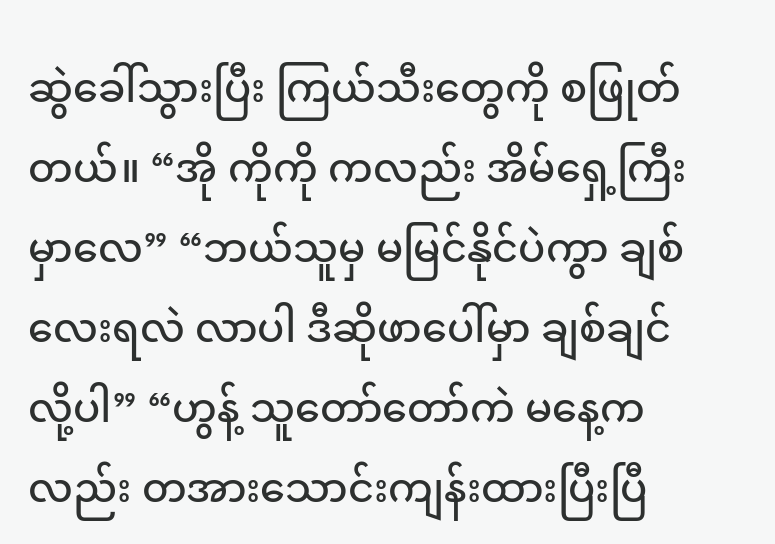ဆွဲခေါ်သွားပြီး ကြယ်သီးတွေကို စဖြုတ်တယ်။ “အို ကိုကို ကလည်း အိမ်ရှေ့ကြီးမှာလေ” “ဘယ်သူမှ မမြင်နိုင်ပဲကွာ ချစ်လေးရလဲ လာပါ ဒီဆိုဖာပေါ်မှာ ချစ်ချင်လို့ပါ” “ဟွန့် သူတော်တော်ကဲ မနေ့ကလည်း တအားသောင်းကျန်းထားပြီးပြီ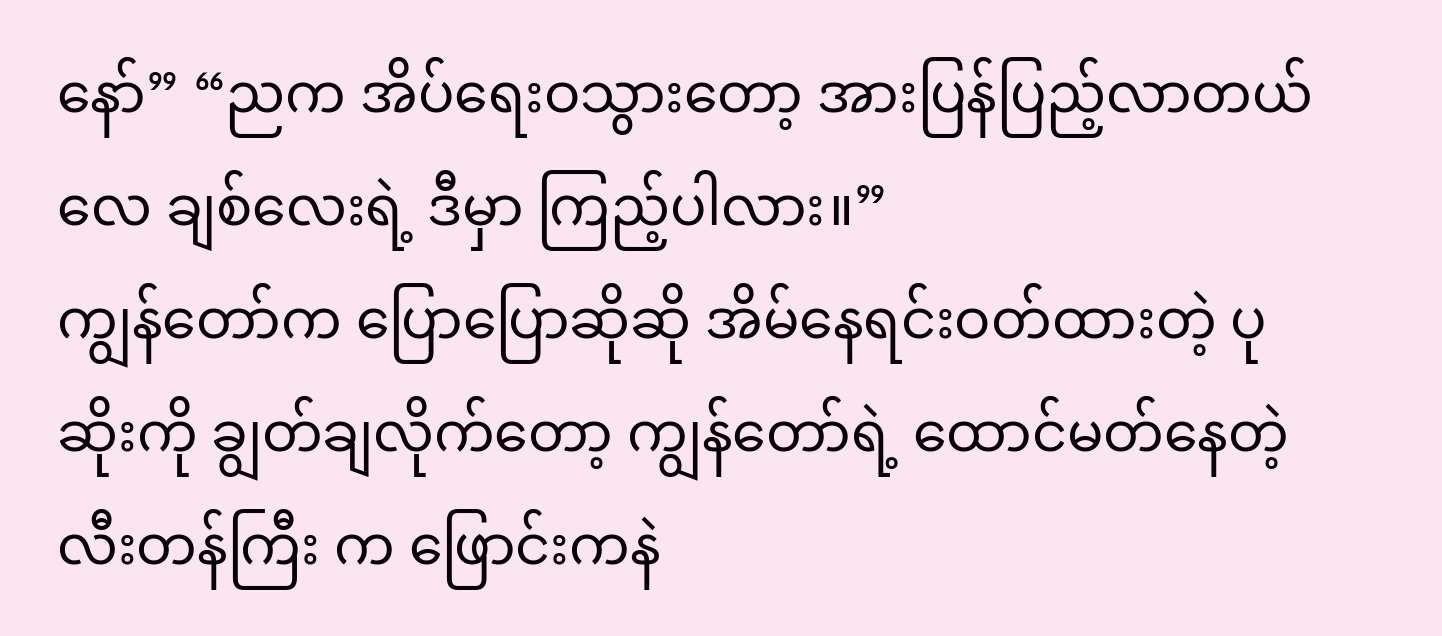နော်” “ညက အိပ်ရေးဝသွားတော့ အားပြန်ပြည့်လာတယ်လေ ချစ်လေးရဲ့ ဒီမှာ ကြည့်ပါလား။”
ကျွန်တော်က ပြောပြောဆိုဆို အိမ်နေရင်းဝတ်ထားတဲ့ ပုဆိုးကို ချွတ်ချလိုက်တော့ ကျွန်တော်ရဲ့ ထောင်မတ်နေတဲ့ လီးတန်ကြီး က ဖြောင်းကနဲ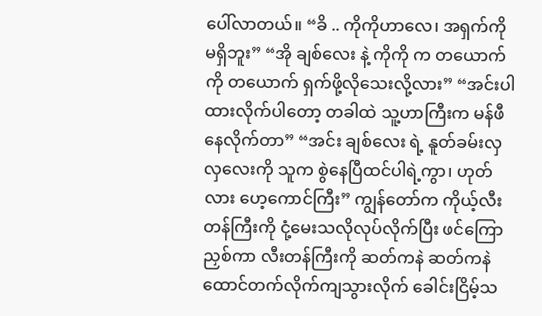ပေါ်လာတယ်။ “ခိ .. ကိုကိုဟာလေ၊ အရှက်ကို မရှိဘူး” “အို ချစ်လေး နဲ့ ကိုကို က တယောက်ကို တယောက် ရှက်ဖို့လိုသေးလို့လား” “အင်းပါ ထားလိုက်ပါတော့ တခါထဲ သူ့ဟာကြီးက မန်ဖီနေလိုက်တာ” “အင်း ချစ်လေး ရဲ့ နူတ်ခမ်းလှလှလေးကို သူက စွဲနေပြီထင်ပါရဲ့ကွာ၊ ဟုတ်လား ဟေ့ကောင်ကြီး” ကျွန်တော်က ကိုယ့်လီးတန်ကြီးကို ငုံ့မေးသလိုလုပ်လိုက်ပြီး ဖင်ကြောညှစ်ကာ လီးတန်ကြီးကို ဆတ်ကနဲ ဆတ်ကနဲ ထောင်တက်လိုက်ကျသွားလိုက် ခေါင်းငြိမ့်သ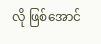လို ဖြစ်အောင်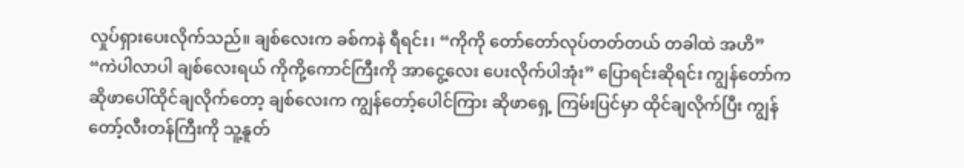လှုပ်ရှားပေးလိုက်သည်။ ချစ်လေးက ခစ်ကနဲ ရီရင်း၊ “ကိုကို တော်တော်လုပ်တတ်တယ် တခါထဲ အဟိ” “ကဲပါလာပါ ချစ်လေးရယ် ကိုကို့ကောင်ကြီးကို အာငွေ့လေး ပေးလိုက်ပါအုံး” ပြောရင်းဆိုရင်း ကျွန်တော်က ဆိုဖာပေါ်ထိုင်ချလိုက်တော့ ချစ်လေးက ကျွန်တော့်ပေါင်ကြား ဆိုဖာရှေ့ ကြမ်းပြင်မှာ ထိုင်ချလိုက်ပြီး ကျွန်တော့်လီးတန်ကြီးကို သူ့နူတ်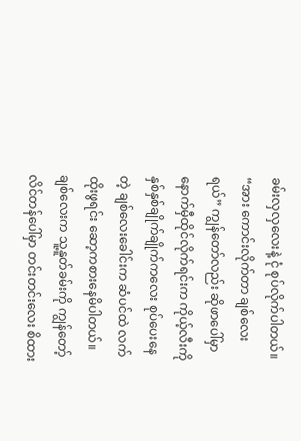ခမ်းလှလှလေးနဲ့ ငုံ စုပ်လိုက်ပါတယ်။ “အား ကောင်းလိုက်တာ ချစ်လေးရယ်” ကျွန်တော်လည်း ဆိုဖာပေါ်မှာ နောက်မှီထိုင်လိုက်ရင်းက ကိုယ့်လီးကို နှစ်နှစ်ချိုက်ချိုက်ကလေး စုပ်ပေးနေတဲ့ ချစ်လေးခေါင်းက ဆံပင်ထဲ လက်ထိုးဖွရင်း ဆော့ကစားနေမိပါတယ်။ ချစ်လေးက သူ့နူတ်ခမ်းကို ကျွန်တော့်လိင်တန်ပေါ်မှာ တင်းတင်းလေး စိထား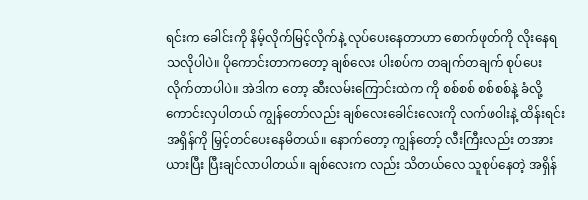ရင်းက ခေါင်းကို နိမ့်လိုက်မြင့်လိုက်နဲ့ လုပ်ပေးနေတာဟာ စောက်ဖုတ်ကို လိုးနေရသလိုပါပဲ။ ပိုကောင်းတာကတော့ ချစ်လေး ပါးစပ်က တချက်တချက် စုပ်ပေးလိုက်တာပါပဲ။ အဲဒါက တော့ ဆီးလမ်းကြောင်းထဲက ကို စစ်စစ် စစ်စစ်နဲ့ ခံလို့ကောင်းလှပါတယ် ကျွန်တော်လည်း ချစ်လေးခေါင်းလေးကို လက်ဖဝါးနဲ့ ထိန်းရင်း အရှိန်ကို မြှင့်တင်ပေးနေမိတယ်။ နောက်တော့ ကျွန်တော့် လီးကြီးလည်း တအားယားပြီး ပြီးချင်လာပါတယ်။ ချစ်လေးက လည်း သိတယ်လေ သူစုပ်နေတဲ့ အရှိန်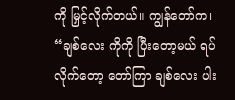ကို မြှင့်လိုက်တယ်။ ကျွန်တော်က၊ “ချစ်လေး ကိုကို ပြီးတော့မယ် ရပ်လိုက်တော့ တော်ကြာ ချစ်လေး ပါး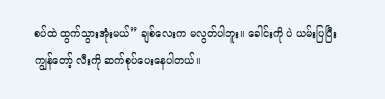စပ်ထဲ ထွက်သွားအုံးမယ်” ချစ်လေးက မလွတ်ပါဘူး။ ခေါင်းကို ပဲ ယမ်းပြပြီး ကျွန်တော့် လီးကို ဆက်စုပ်ပေးနေပါတယ်။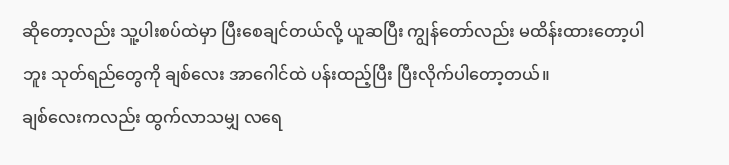ဆိုတော့လည်း သူ့ပါးစပ်ထဲမှာ ပြီးစေချင်တယ်လို့ ယူဆပြီး ကျွန်တော်လည်း မထိန်းထားတော့ပါဘူး သုတ်ရည်တွေကို ချစ်လေး အာဂေါင်ထဲ ပန်းထည့်ပြီး ပြီးလိုက်ပါတော့တယ်။
ချစ်လေးကလည်း ထွက်လာသမျှ လရေ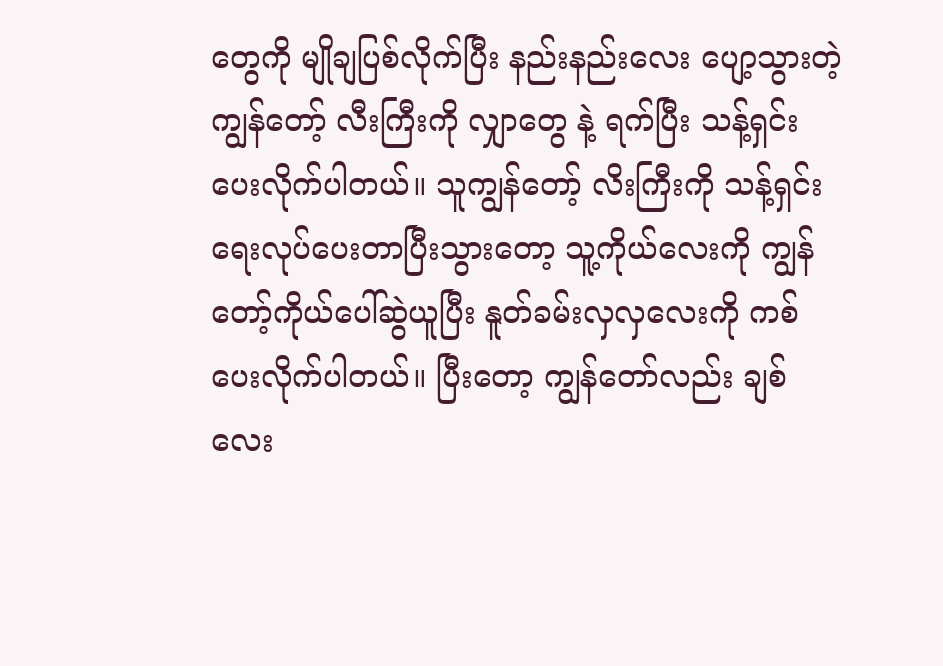တွေကို မျိုချပြစ်လိုက်ပြီး နည်းနည်းလေး ပျော့သွားတဲ့ ကျွန်တော့် လီးကြီးကို လျှာတွေ နဲ့ ရက်ပြီး သန့်ရှင်းပေးလိုက်ပါတယ်။ သူကျွန်တော့် လိးကြီးကို သန့်ရှင်းရေးလုပ်ပေးတာပြီးသွားတော့ သူ့ကိုယ်လေးကို ကျွန်တော့်ကိုယ်ပေါ်ဆွဲယူပြီး နူတ်ခမ်းလှလှလေးကို ကစ်ပေးလိုက်ပါတယ်။ ပြီးတော့ ကျွန်တော်လည်း ချစ်လေး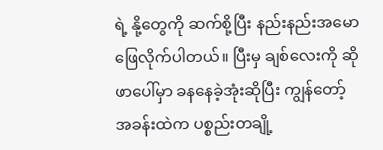ရဲ့ နို့တွေကို ဆက်စို့ပြီး နည်းနည်းအမောဖြေလိုက်ပါတယ်။ ပြီးမှ ချစ်လေးကို ဆိုဖာပေါ်မှာ ခနနေခဲ့အုံးဆိုပြီး ကျွန်တော့် အခန်းထဲက ပစ္စည်းတချို့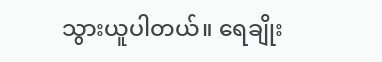သွားယူပါတယ်။ ရေချိုး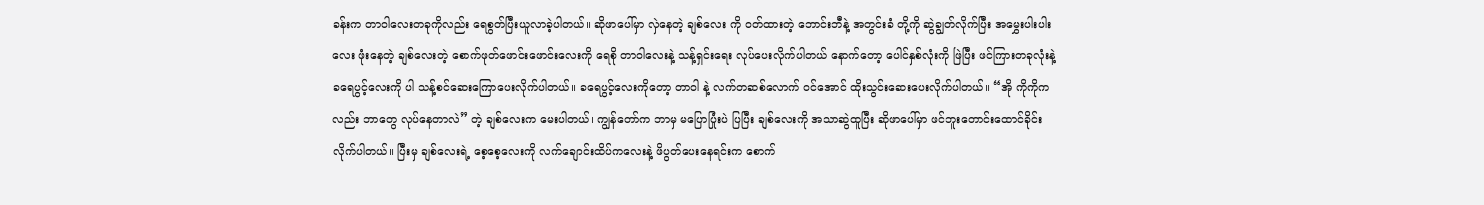ခန်းက တာဝါလေးတခုကိုလည်း ရေစွတ်ပြီးယူလာခဲ့ပါတယ်။ ဆိုဖာပေါ်မှာ လှဲနေတဲ့ ချစ်လေး ကို ဝတ်ထားတဲ့ ဘောင်းဘီနဲ့ အတွင်းခံ တို့ကို ဆွဲချွတ်လိုက်ပြီး အမွှေးပါးပါးလေး ဖုံးနေတဲ့ ချစ်လေးတဲ့ စောက်ဖုတ်ဖောင်းဖောင်းလေးကို ရေစို တာဝါလေးနဲ့ သန့်ရှင်းရေး လုပ်ပေးလိုက်ပါတယ် နောက်တော့ ပေါင်နှစ်လုံးကို ဖြဲပြီး ဖင်ကြားတခုလုံးနဲ့ ခရေပွင့်လေးကို ပါ သန့်စင်ဆေးကြောပေးလိုက်ပါတယ်။ ခရေပွင့်လေးကိုတော့ တာဝါ နဲ့ လက်တဆစ်လောက် ဝင်အောင် ထိုးသွင်းဆေးပေးလိုက်ပါတယ်။ “အို ကိုကိုကလည်း ဘာတွေ လုပ်နေတာလဲ” တဲ့ ချစ်လေးက မေးပါတယ်၊ ကျွန်တော်က ဘာမှ မပြောပြုံးပဲ ပြပြီး ချစ်လေးကို အသာဆွဲထူပြီး ဆိုဖာပေါ်မှာ ဖင်ဘူးတောင်းထောင်ခိုင်းလိုက်ပါတယ်။ ပြီးမှ ချစ်လေးရဲ့ စေ့စေ့လေးကို လက်ချောင်းထိပ်ကလေးနဲ့ ဖိပွတ်ပေးနေရင်းက စောက်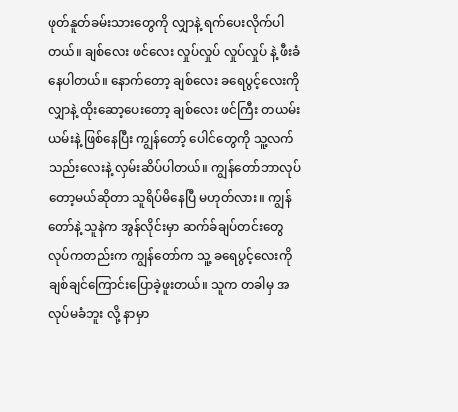ဖုတ်နူတ်ခမ်းသားတွေကို လျှာနဲ့ ရက်ပေးလိုက်ပါတယ်။ ချစ်လေး ဖင်လေး လှုပ်လှုပ် လှုပ်လှုပ် နဲ့ ဖီးခံနေပါတယ်။ နောက်တော့ ချစ်လေး ခရေပွင့်လေးကို လျှာနဲ့ ထိုးဆော့ပေးတော့ ချစ်လေး ဖင်ကြီး တယမ်းယမ်းနဲ့ ဖြစ်နေပြီး ကျွန်တော့် ပေါင်တွေကို သူ့လက်သည်းလေးနဲ့ လှမ်းဆိပ်ပါတယ်။ ကျွန်တော်ဘာလုပ်တော့မယ်ဆိုတာ သူရိပ်မိနေပြီ မဟုတ်လား။ ကျွန်တော်နဲ့ သူနဲက အွန်လိုင်းမှာ ဆက်ခ်ချပ်တင်းတွေ လုပ်ကတည်းက ကျွန်တော်က သူ့ ခရေပွင့်လေးကို ချစ်ချင်ကြောင်းပြောခဲ့ဖူးတယ်။ သူက တခါမှ အလုပ်မခံဘူး လို့ နာမှာ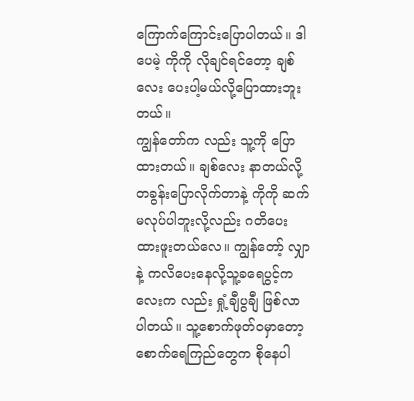ကြောက်ကြောင်းပြောပါတယ်။ ဒါပေမဲ့ ကိုကို လိုချင်ရင်တော့ ချစ်လေး ပေးပါ့မယ်လို့ပြောထားဘူးတယ်။
ကျွန်တော်က လည်း သူ့ကို ပြောထားတယ်။ ချစ်လေး နာတယ်လို့ တခွန်းပြောလိုက်တာနဲ့ ကိုကို ဆက်မလုပ်ပါဘူးလို့လည်း ဂတိပေးထားဖူးတယ်လေ။ ကျွန်တော့် လျှာနဲ့ ကလိပေးနေလို့သူ့ခရေပွင့်ကလေးက လည်း ရှုံ့ချီပွချီ ဖြစ်လာပါတယ်။ သူ့စောက်ဖုတ်ဝမှာတော့ စောက်ရေကြည်တွေက စိုနေပါ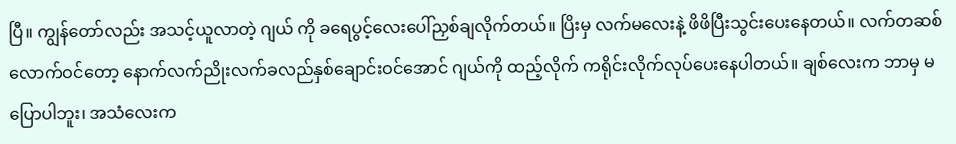ပြီ။ ကျွန်တော်လည်း အသင့်ယူလာတဲ့ ဂျယ် ကို ခရေပွင့်လေးပေါ်ညှစ်ချလိုက်တယ်။ ပြိးမှ လက်မလေးနဲ့ ဖိဖိပြီးသွင်းပေးနေတယ်။ လက်တဆစ်လောက်ဝင်တော့ နောက်လက်ညိုးလက်ခလည်နှစ်ချောင်းဝင်အောင် ဂျယ်ကို ထည့်လိုက် ကရိုင်းလိုက်လုပ်ပေးနေပါတယ်။ ချစ်လေးက ဘာမှ မပြောပါဘူး၊ အသံလေးက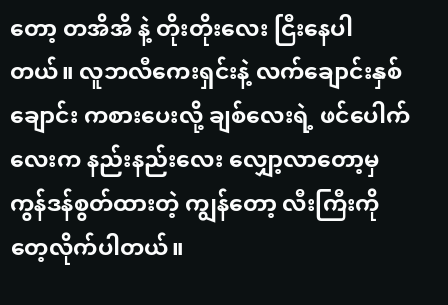တော့ တအိအိ နဲ့ တိုးတိုးလေး ငြီးနေပါတယ်။ လူဘလီကေးရှင်းနဲ့ လက်ချောင်းနှစ်ချောင်း ကစားပေးလို့ ချစ်လေးရဲ့ ဖင်ပေါက်လေးက နည်းနည်းလေး လျှော့လာတော့မှ ကွန်ဒန်စွတ်ထားတဲ့ ကျွန်တော့ လီးကြီးကို တေ့လိုက်ပါတယ်။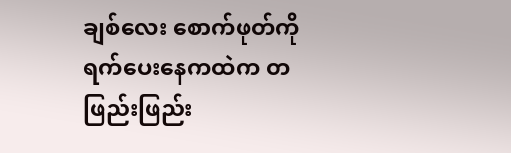ချစ်လေး စောက်ဖုတ်ကို ရက်ပေးနေကထဲက တဖြည်းဖြည်း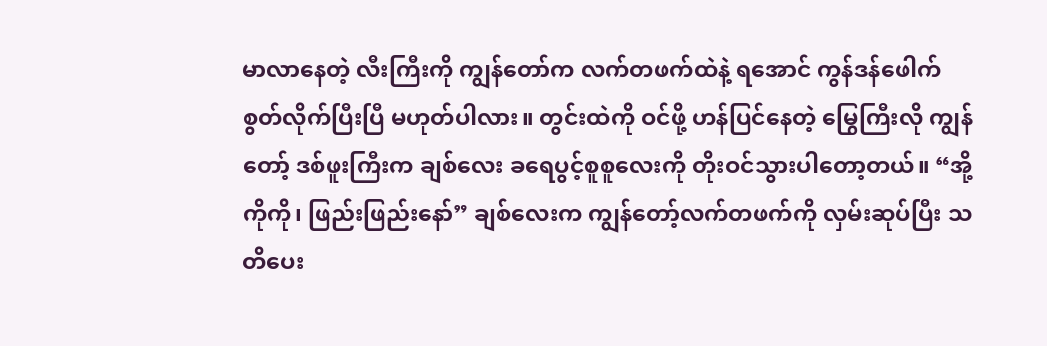မာလာနေတဲ့ လီးကြီးကို ကျွန်တော်က လက်တဖက်ထဲနဲ့ ရအောင် ကွန်ဒန်ဖေါက် စွတ်လိုက်ပြီးပြီ မဟုတ်ပါလား။ တွင်းထဲကို ဝင်ဖို့ ဟန်ပြင်နေတဲ့ မြွေကြီးလို ကျွန်တော့် ဒစ်ဖူးကြီးက ချစ်လေး ခရေပွင့်စူစူလေးကို တိုးဝင်သွားပါတော့တယ်။ “အို့ ကိုကို၊ ဖြည်းဖြည်းနော်” ချစ်လေးက ကျွန်တော့်လက်တဖက်ကို လှမ်းဆုပ်ပြီး သတိပေး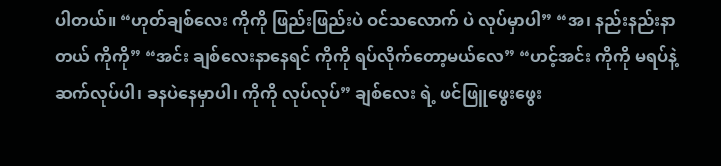ပါတယ်။ “ဟုတ်ချစ်လေး ကိုကို ဖြည်းဖြည်းပဲ ဝင်သလောက် ပဲ လုပ်မှာပါ” “အ၊ နည်းနည်းနာတယ် ကိုကို” “အင်း ချစ်လေးနာနေရင် ကိုကို ရပ်လိုက်တော့မယ်လေ” “ဟင့်အင်း ကိုကို မရပ်နဲ့ ဆက်လုပ်ပါ၊ ခနပဲနေမှာပါ၊ ကိုကို လုပ်လုပ်” ချစ်လေး ရဲ့ ဖင်ဖြူဖွေးဖွေး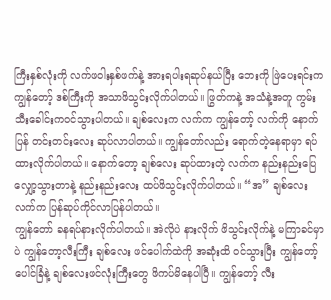ကြီးနှစ်လုံးကို လက်ဖဝါးနှစ်ဖက်နဲ့ အားရပါးရဆုပ်နယ်ပြီး ဘေးကို ဖြဲပေးရင်းက ကျွန်တော့် ဒစ်ကြီးကို အသာဖိသွင်းလိုက်ပါတယ်။ ဖြွတ်ကနဲ့ အသံနဲ့အတူ ကွမ်းသီးခေါင်းကဝင်သွားပါတယ်။ ချစ်လေးက လက်က ကျွန်တော့် လက်ကို နောက်ပြန် တင်းတင်းလေး ဆုပ်လာပါတယ်။ ကျွန်တော်လည်း ရောက်တဲ့နေရာမှာ ရပ်ထားလိုက်ပါတယ်။ နောက်တော့ ချစ်လေး ဆုပ်ထားတဲ့ လက်က နည်းနည်းပြေလျှော့သွားတာနဲ့ နည်းနည်းလေး ထပ်ဖိသွင်းလိုက်ပါတယ်။ “အ” ချစ်လေး လက်က ပြန်ဆုပ်ကိုင်လာပြန်ပါတယ်။
ကျွန်တော် ခနရပ်နားလိုက်ပါတယ်။ အဲလိုပဲ နားလိုက် ဖိသွင်းလိုက်နဲ့ မကြာခင်မှာပဲ ကျွန်တော့လီးကြီး ချစ်လေး ဖင်ပေါက်ထဲကို အဆုံးထိ ဝင်သွားပြီး ကျွန်တော့် ပေါင်ခြံနဲ့ ချစ်လေးဖင်လုံးကြီးတွေ ဖိကပ်မိနေပါပြီ။ ကျွန်တော့် လီး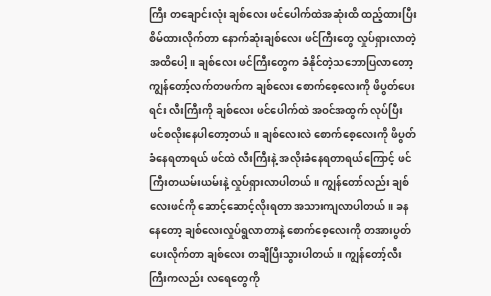ကြီး တချောင်းလုံး ချစ်လေး ဖင်ပေါက်ထဲအဆုံးထိ ထည့်ထားပြီး စိမ်ထားလိုက်တာ နောက်ဆုံးချစ်လေး ဖင်ကြီးတွေ လှုပ်ရှားလာတဲ့ အထိပေါ့။ ချစ်လေး ဖင်ကြီးတွေက ခံနိုင်တဲ့သဘောပြလာတော့ ကျွန်တော့်လက်တဖက်က ချစ်လေး စောက်စေ့လေးကို ဖိပွတ်ပေးရင်း လီးကြီးကို ချစ်လေး ဖင်ပေါက်ထဲ အဝင်အထွက် လုပ်ပြီး ဖင်စလိုးနေပါတော့တယ်။ ချစ်လေးလဲ စောက်စေ့လေးကို ဖိပွတ်ခံနေရတာရယ် ဖင်ထဲ လီးကြီးနဲ့ အလိုးခံနေရတာရယ်ကြောင့် ဖင်ကြီးတယမ်းယမ်းနဲ့ လှုပ်ရှားလာပါတယ်။ ကျွန်တော်လည်း ချစ်လေးဖင်ကို ဆောင့်ဆောင့်လိုးရတာ အသားကျလာပါတယ်။ ခနနေတော့ ချစ်လေးလှုပ်ရွလာတာနဲ့ စောက်စေ့လေးကို တအားပွတ်ပေးလိုက်တာ ချစ်လေး တချီပြီးသွားပါတယ်။ ကျွန်တော့်လီးကြီးကလည်း လရေတွေကို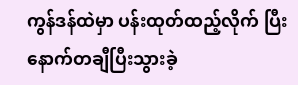ကွန်ဒန်ထဲမှာ ပန်းထုတ်ထည့်လိုက် ပြီး နောက်တချီပြီးသွားခဲ့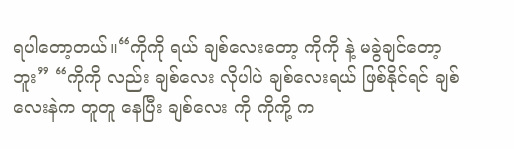ရပါတော့တယ်။“ကိုကို ရယ် ချစ်လေးတော့ ကိုကို နဲ့ မခွဲချင်တော့ဘူး” “ကိုကို လည်း ချစ်လေး လိုပါပဲ ချစ်လေးရယ် ဖြစ်နိုင်ရင် ချစ်လေးနဲက တူတူ နေပြီး ချစ်လေး ကို ကိုကို့ က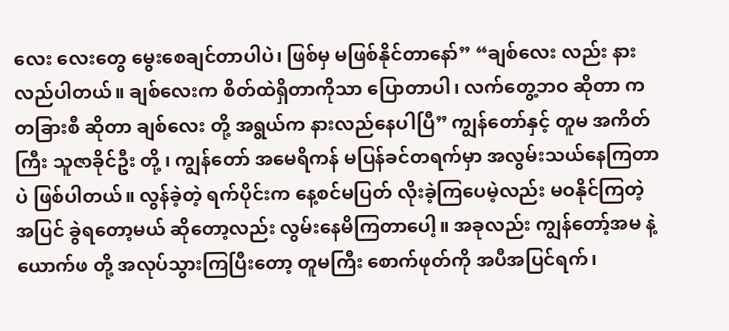လေး လေးတွေ မွေးစေချင်တာပါပဲ၊ ဖြစ်မှ မဖြစ်နိုင်တာနော်” “ချစ်လေး လည်း နားလည်ပါတယ်။ ချစ်လေးက စိတ်ထဲရှိတာကိုသာ ပြောတာပါ၊ လက်တွေ့ဘဝ ဆိုတာ က တခြားစီ ဆိုတာ ချစ်လေး တို့ အရွယ်က နားလည်နေပါပြီ” ကျွန်တော်နှင့် တူမ အကိတ်ကြီး သူဇာခိုင်ဦး တို့ ၊ ကျွန်တော် အမေရိကန် မပြန်ခင်တရက်မှာ အလွမ်းသယ်နေကြတာပဲ ဖြစ်ပါတယ်။ လွန်ခဲ့တဲ့ ရက်ပိုင်းက နေ့စင်မပြတ် လိုးခဲ့ကြပေမဲ့လည်း မဝနိုင်ကြတဲ့ အပြင် ခွဲရတော့မယ် ဆိုတော့လည်း လွမ်းနေမိကြတာပေါ့။ အခုလည်း ကျွန်တော့်အမ နဲ့ ယောက်ဖ တို့ အလုပ်သွားကြပြီးတော့ တူမကြီး စောက်ဖုတ်ကို အပီအပြင်ရက်၊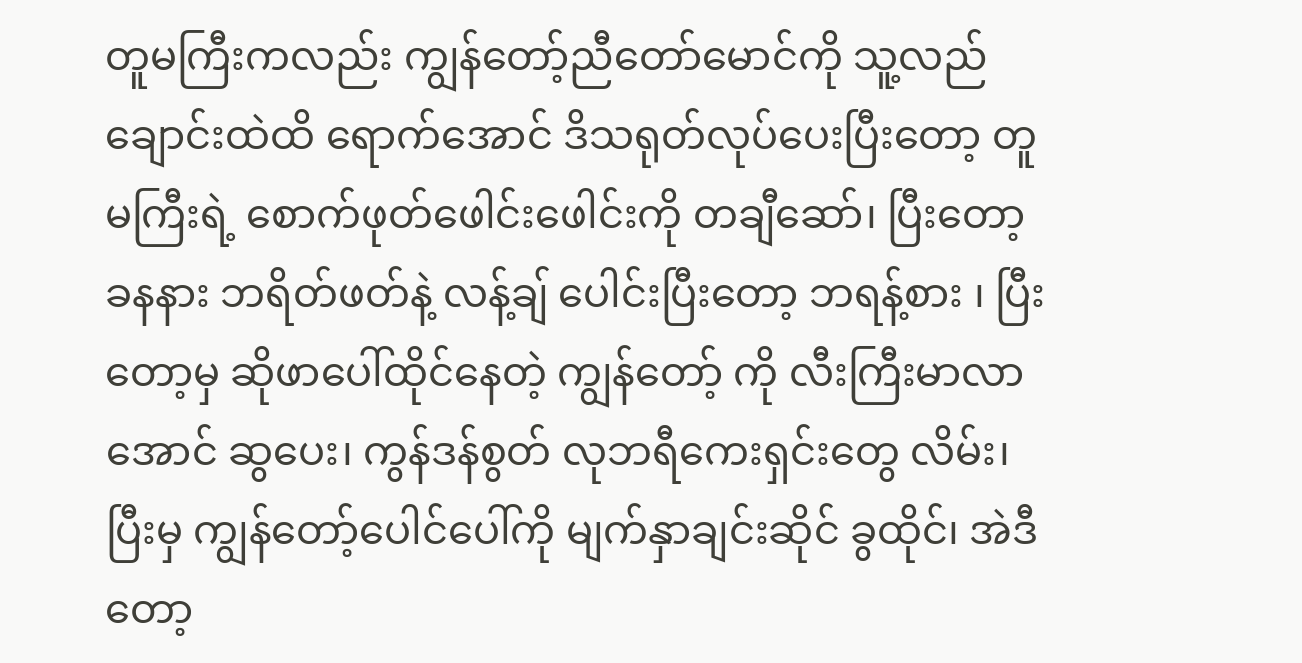တူမကြီးကလည်း ကျွန်တော့်ညီတော်မောင်ကို သူ့လည်ချောင်းထဲထိ ရောက်အောင် ဒိသရုတ်လုပ်ပေးပြီးတော့ တူမကြီးရဲ့ စောက်ဖုတ်ဖေါင်းဖေါင်းကို တချီဆော်၊ ပြီးတော့ ခနနား ဘရိတ်ဖတ်နဲ့ လန့်ချ် ပေါင်းပြီးတော့ ဘရန့်စား ၊ ပြီးတော့မှ ဆိုဖာပေါ်ထိုင်နေတဲ့ ကျွန်တော့် ကို လီးကြီးမာလာအောင် ဆွပေး၊ ကွန်ဒန်စွတ် လုဘရီကေးရှင်းတွေ လိမ်း၊ ပြီးမှ ကျွန်တော့်ပေါင်ပေါ်ကို မျက်နှာချင်းဆိုင် ခွထိုင်၊ အဲဒီတော့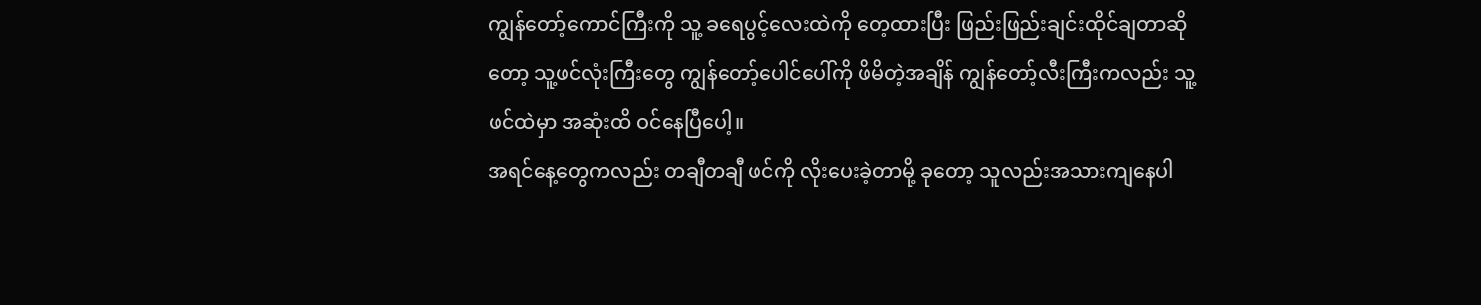ကျွန်တော့်ကောင်ကြီးကို သူ့ ခရေပွင့်လေးထဲကို တေ့ထားပြီး ဖြည်းဖြည်းချင်းထိုင်ချတာဆိုတော့ သူ့ဖင်လုံးကြီးတွေ ကျွန်တော့်ပေါင်ပေါ်ကို ဖိမိတဲ့အချိန် ကျွန်တော့်လီးကြီးကလည်း သူ့ဖင်ထဲမှာ အဆုံးထိ ဝင်နေပြီပေါ့။
အရင်နေ့တွေကလည်း တချီတချီ ဖင်ကို လိုးပေးခဲ့တာမို့ ခုတော့ သူလည်းအသားကျနေပါ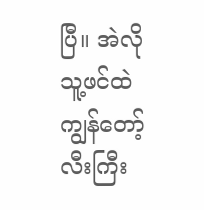ပြီ။ အဲလို သူ့ဖင်ထဲ ကျွန်တော့် လီးကြီး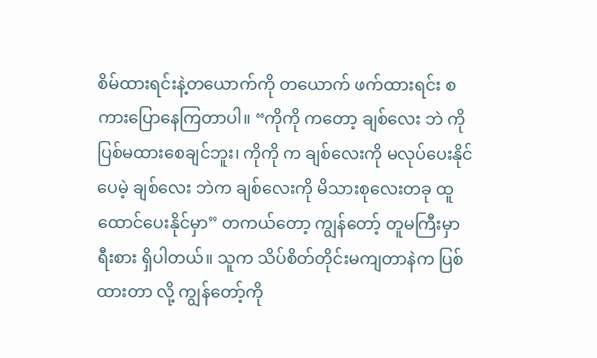စိမ်ထားရင်းနဲ့တယောက်ကို တယောက် ဖက်ထားရင်း စကားပြောနေကြတာပါ။ “ကိုကို ကတော့ ချစ်လေး ဘဲ ကို ပြစ်မထားစေချင်ဘူး၊ ကိုကို က ချစ်လေးကို မလုပ်ပေးနိုင်ပေမဲ့ ချစ်လေး ဘဲက ချစ်လေးကို မိသားစုလေးတခု ထူထောင်ပေးနိုင်မှာ” တကယ်တော့ ကျွန်တော့် တူမကြီးမှာ ရီးစား ရှိပါတယ်။ သူက သိပ်စိတ်တိုင်းမကျတာနဲက ပြစ်ထားတာ လို့ ကျွန်တော့်ကို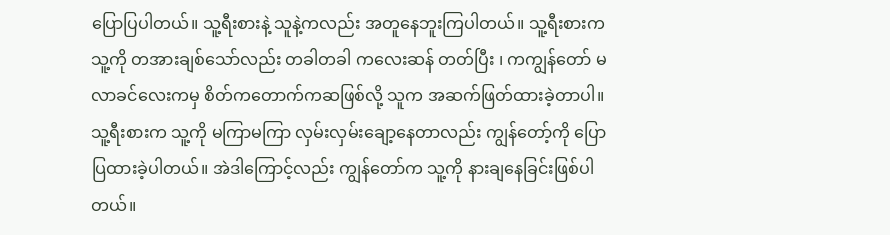ပြောပြပါတယ်။ သူ့ရီးစားနဲ့ သူနဲ့ကလည်း အတူနေဘူးကြပါတယ်။ သူ့ရီးစားက သူ့ကို တအားချစ်သော်လည်း တခါတခါ ကလေးဆန် တတ်ပြီး ၊ ကကျွန်တော် မလာခင်လေးကမှ စိတ်ကတောက်ကဆဖြစ်လို့ သူက အဆက်ဖြတ်ထားခဲ့တာပါ။ သူ့ရီးစားက သူ့ကို မကြာမကြာ လှမ်းလှမ်းချော့နေတာလည်း ကျွန်တော့်ကို ပြောပြထားခဲ့ပါတယ်။ အဲဒါကြောင့်လည်း ကျွန်တော်က သူ့ကို နားချနေခြင်းဖြစ်ပါတယ်။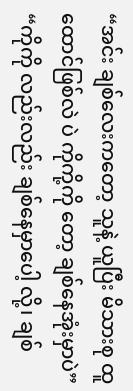“အင်း ချစ်လေးကတော့ သူနဲ့ ယူပြီး မိသားစု ထူထောင်ဖြစ်လဲ ပဲ ကိုကို့ကို တော့ ချစ်နေအုံးမှာပဲ” “ကိုကို လည်းလည်း ချစ်နေမှာပေါ့ လို့၊ ချစ်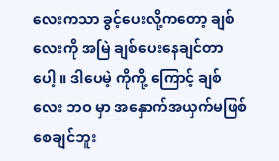လေးကသာ ခွင့်ပေးလို့ကတော့ ချစ်လေးကို အမြဲ ချစ်ပေးနေချင်တာပေါ့။ ဒါပေမဲ့ ကိုကို့ ကြောင့် ချစ်လေး ဘဝ မှာ အနှောက်အယှက်မဖြစ်စေချင်ဘူး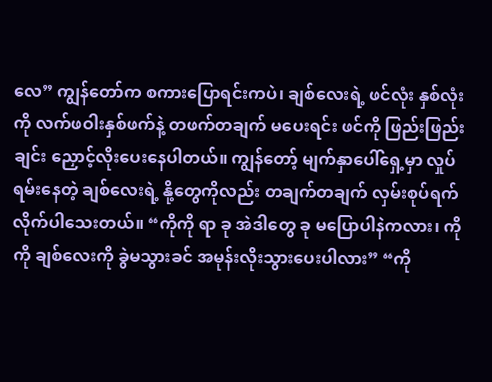လေ” ကျွန်တော်က စကားပြောရင်းကပဲ၊ ချစ်လေးရဲ့ ဖင်လုံး နှစ်လုံးကို လက်ဖဝါးနှစ်ဖက်နဲ့ တဖက်တချက် မပေးရင်း ဖင်ကို ဖြည်းဖြည်းချင်း ညှောင့်လိုးပေးနေပါတယ်။ ကျွန်တော့် မျက်နှာပေါ်ရှေ့မှာ လှုပ်ရမ်းနေတဲ့ ချစ်လေးရဲ့ နို့တွေကိုလည်း တချက်တချက် လှမ်းစုပ်ရက်လိုက်ပါသေးတယ်။ “ကိုကို ရာ ခု အဲဒါတွေ ခု မပြောပါနဲကလား၊ ကိုကို ချစ်လေးကို ခွဲမသွားခင် အမုန်းလိုးသွားပေးပါလား” “ကို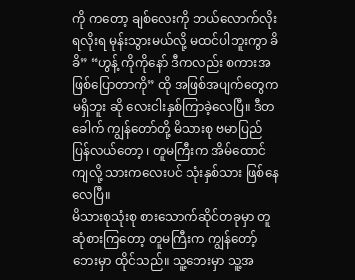ကို ကတော့ ချစ်လေးကို ဘယ်လောက်လိုးရလိုးရ မုန်းသွားမယ်လို့ မထင်ပါဘူးကွာ ခိခိ” “ဟွန့် ကိုကိုနော် ဒီကလည်း စကားအဖြစ်ပြောတာကို” ထို အဖြစ်အပျက်တွေက မရှိဘူး ဆို လေးငါးနှစ်ကြာခဲ့လေပြီ။ ဒီတခေါက် ကျွန်တော်တို့ မိသားစု ဗမာပြည်ပြန်လယ်တော့ ၊ တူမကြီးက အိမ်ထောင်ကျလို့ သားကလေးပင် သုံးနှစ်သား ဖြစ်နေလေပြီ။
မိသားစုသုံးစု စားသောက်ဆိုင်တခုမှာ တူဆုံစားကြတော့ တူမကြီးက ကျွန်တော့်ဘေးမှာ ထိုင်သည်။ သူ့ဘေးမှာ သူ့အ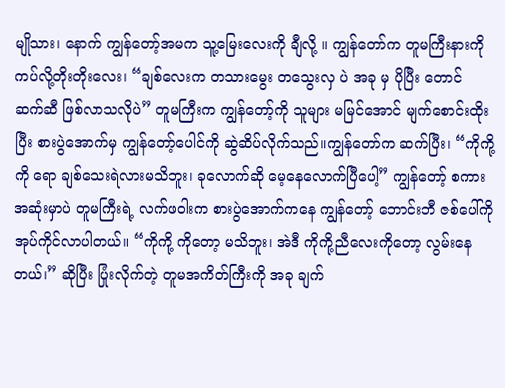မျိုသား၊ နောက် ကျွန်တော့်အမက သူ့မြေးလေးကို ချီလို့ ။ ကျွန်တော်က တူမကြီးနားကို ကပ်လို့တိုးတိုးလေး၊ “ချစ်လေးက တသားမွေး တသွေးလှ ပဲ အခု မှ ပိုပြီး တောင် ဆက်ဆီ ဖြစ်လာသလိုပဲ” တူမကြီးက ကျွန်တော့်ကို သူများ မမြင်အောင် မျက်စောင်းထိုးပြီး စားပွဲအောက်မှ ကျွန်တော့်ပေါင်ကို ဆွဲဆိပ်လိုက်သည်။ကျွန်တော်က ဆက်ပြီး၊ “ကိုကို့ကို ရော ချစ်သေးရဲလားမသိဘူး၊ ခုလောက်ဆို မေ့နေလောက်ပြီပေါ့” ကျွန်တော့် စကား အဆုံးမှာပဲ တူမကြီးရဲ့ လက်ဖဝါးက စားပွဲအောက်ကနေ ကျွန်တော့် ဘောင်းဘီ ဇစ်ပေါ်ကို အုပ်ကိုင်လာပါတယ်။ “ကိုကို့ ကိုတော့ မသိဘူး၊ အဲဒီ ကိုကို့ညီလေးကိုတော့ လွမ်းနေတယ်၊” ဆိုပြီး ပြုံးလိုက်တဲ့ တူမအကိတ်ကြီးကို အခု ချက်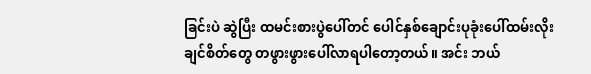ခြင်းပဲ ဆွဲပြီး ထမင်းစားပွဲပေါ်တင် ပေါင်နှစ်ချောင်းပုခုံးပေါ်ထမ်းလိုးချင်စိတ်တွေ တဖွားဖွားပေါ်လာရပါတော့တယ်။ အင်း ဘယ်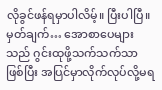လိုခွင်ဖန်ရမှာပါလိမ့်။ ပြီးပါပြီ။
မှတ်ချက်… အောစာပေများသည် ဂွင်းထုဖို့သက်သက်သာဖြစ်ပြီး အပြင်မှာလိုက်လုပ်လို့မရ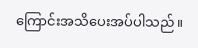ကြောင်းအသိပေးအပ်ပါသည်။